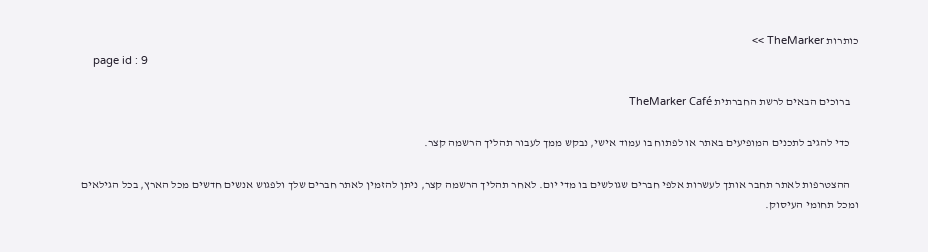כותרות TheMarker >>
    page id : 9

    ברוכים הבאים לרשת החברתית TheMarker Café

    כדי להגיב לתכנים המופיעים באתר או לפתוח בו עמוד אישי, נבקש ממך לעבור תהליך הרשמה קצר.

    ההצטרפות לאתר תחבר אותך לעשרות אלפי חברים שגולשים בו מדי יום. לאחר תהליך הרשמה קצר, ניתן להזמין לאתר חברים שלך ולפגוש אנשים חדשים מכל הארץ, בכל הגילאים ומכל תחומי העיסוק.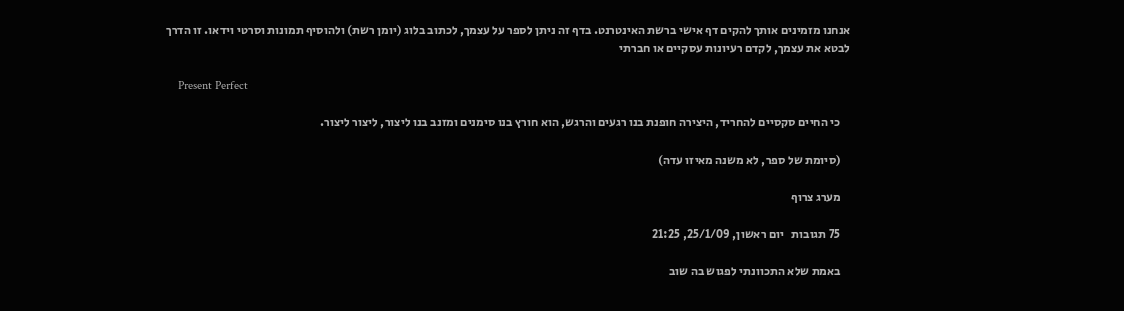אנחנו מזמינים אותך להקים דף אישי ברשת האינטרנט. בדף זה ניתן לספר על עצמך, לכתוב בלוג (יומן רשת) ולהוסיף תמונות וסרטי וידאו. זו הדרך לבטא את עצמך, לקדם רעיונות עסקיים או חברתי

    Present Perfect

    כי החיים סקסיים להחריד, היצירה חופנת בנו רגעים והרגש, הוא חורץ בנו סימנים ומזנב בנו ליצור, ליצור ליצור.

    (סיומת של ספר, לא משנה מאיזו עדה)

    מערג צרוף

    75 תגובות   יום ראשון, 25/1/09, 21:25

    באמת שלא התכוונתי לפגוש בה שוב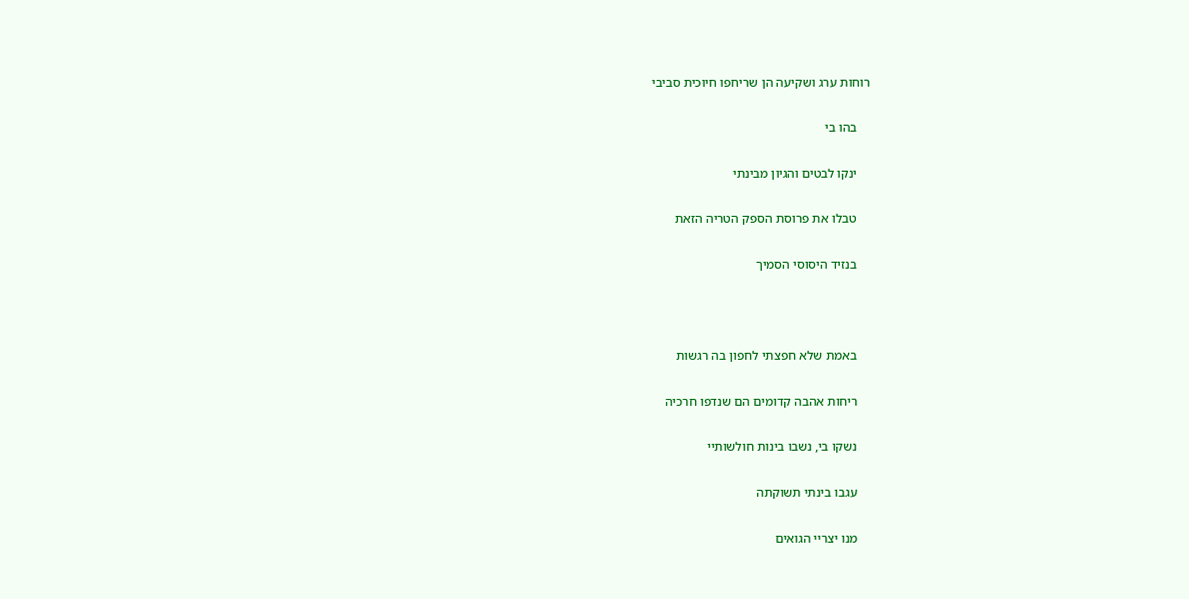רוחות ערג ושקיעה הן שריחפו חיוכית סביבי

    בהו בי

    ינקו לבטים והגיון מבינתי

    טבלו את פרוסת הספק הטריה הזאת

    בנזיד היסוסי הסמיך



    באמת שלא חפצתי לחפון בה רגשות

    ריחות אהבה קדומים הם שנדפו חרכיה

    נשקו בי, נשבו בינות חולשותיי

    עגבו בינתי תשוקתה

    מנו יצריי הגואים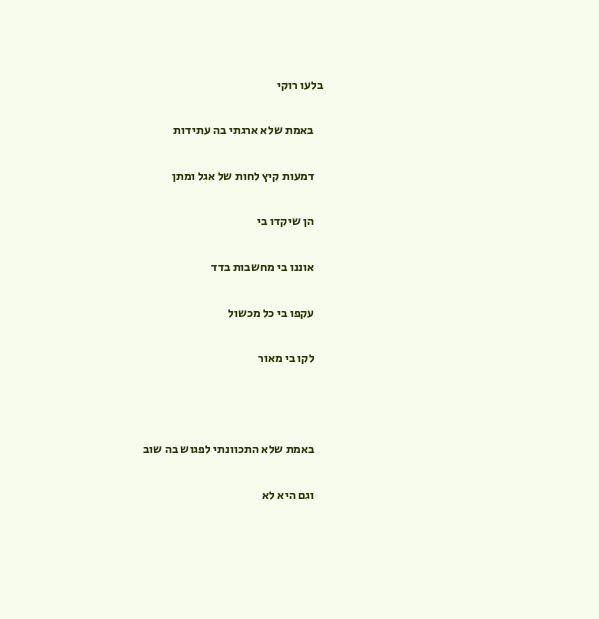בלעו רוקי

    באמת שלא ארגתי בה עתידות

    דמעות קיץ לחות של אגל ומתן

    הן שיקדו בי

    אוננו בי מחשבות בדד

    עקפו בי כל מכשול

    לקו בי מאור



    באמת שלא התכוונתי לפגוש בה שוב

    וגם היא לא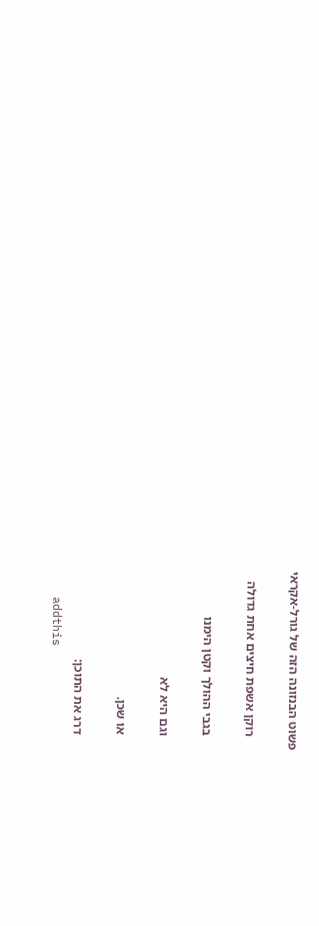פשוט הבנזונה הזה של גורל-אקראי

    רוקן אשפת חיצים אחת גדולה

    בגבי ההולך וקטן הימנו

    וגם היא לא

    או שכן.

    דרג את התוכן:
    addthis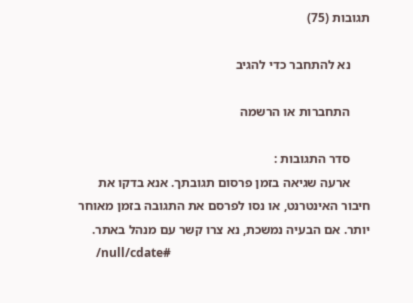תגובות (75)

      נא להתחבר כדי להגיב

      התחברות או הרשמה

      סדר התגובות :
      ארעה שגיאה בזמן פרסום תגובתך. אנא בדקו את חיבור האינטרנט, או נסו לפרסם את התגובה בזמן מאוחר יותר. אם הבעיה נמשכת, נא צרו קשר עם מנהל באתר.
      /null/cdate#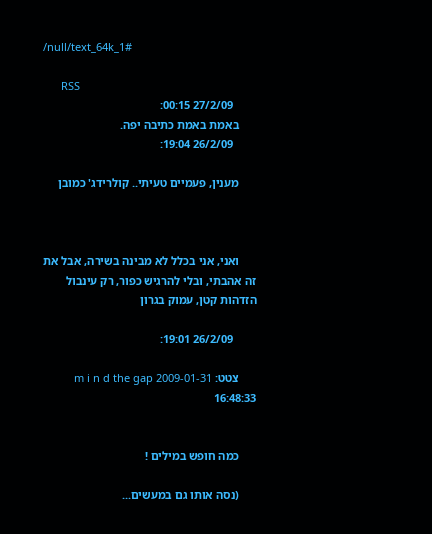/null/text_64k_1#

      RSS
        27/2/09 00:15:
      באמת באמת כתיבה יפה.
        26/2/09 19:04:

      מענין, פעמיים טעיתי.. קולרידג' כמובן



      ואני, אני בכלל לא מבינה בשירה, אבל את זה אהבתי, ובלי להרגיש כפור, רק עינבול הזדהות קטן, עמוק בגרון

        26/2/09 19:01:

      צטט: m i n d the gap 2009-01-31 16:48:33


      כמה חופש במילים !

      (נסה אותו גם במעשים...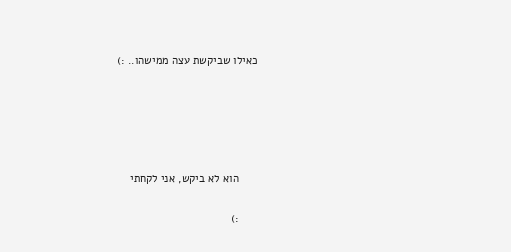כאילו שביקשת עצה ממישהו.. :)





      הוא לא ביקש, אני לקחתי

      :)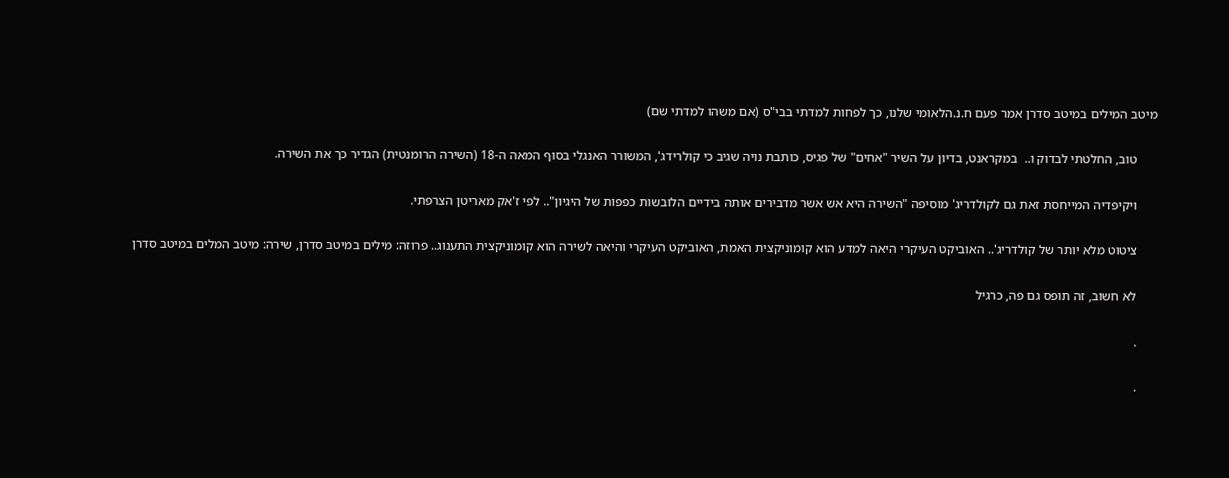מיטב המילים במיטב סדרן אמר פעם ח.נ.הלאומי שלנו, כך לפחות למדתי בבי"ס (אם משהו למדתי שם)

      טוב, החלטתי לבדוק ו..  במקראנט, בדיון על השיר "אחים" של פגיס, כותבת נויה שגיב כי קולרידג', המשורר האנגלי בסוף המאה ה-18 (השירה הרומנטית) הגדיר כך את השירה.

      ויקיפדיה המייחסת זאת גם לקולדריג' מוסיפה "השירה היא אש אשר מדבירים אותה בידיים הלובשות כפפות של היגיון".. לפי ז'אק מאריטן הצרפתי.

      ציטוט מלא יותר של קולדריג'.. האוביקט העיקרי היאה למדע הוא קומוניקצית האמת, האוביקט העיקרי והיאה לשירה הוא קומוניקצית התענוג.. פרוזה: מילים במיטב סדרן, שירה: מיטב המלים במיטב סדרן

      לא חשוב, זה תופס גם פה, כרגיל

      .

      .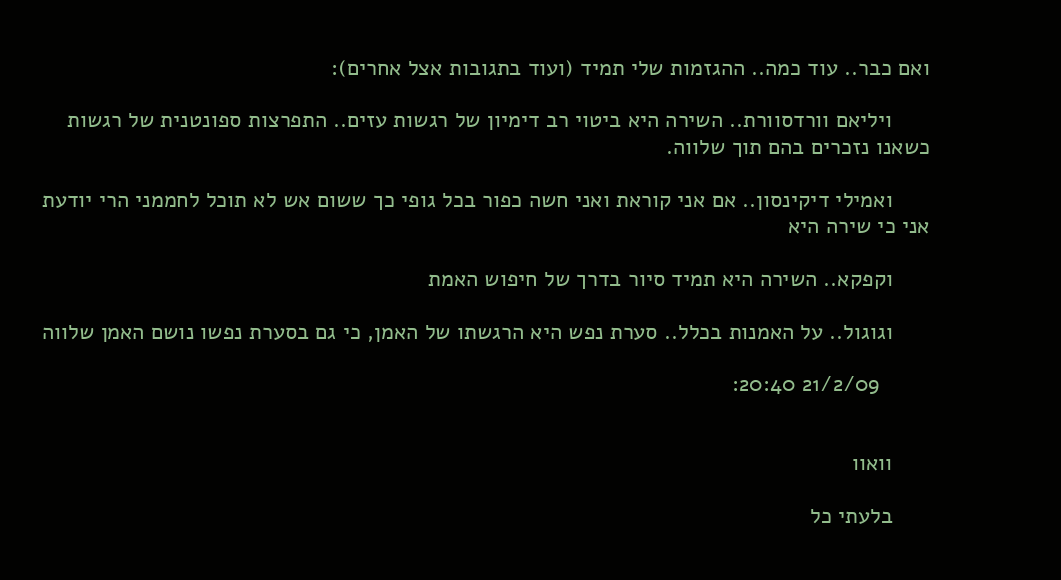ואם כבר.. עוד כמה.. ההגזמות שלי תמיד (ועוד בתגובות אצל אחרים):

      ויליאם וורדסוורת.. השירה היא ביטוי רב דימיון של רגשות עזים.. התפרצות ספונטנית של רגשות כשאנו נזכרים בהם תוך שלווה.

      ואמילי דיקינסון.. אם אני קוראת ואני חשה כפור בכל גופי כך ששום אש לא תוכל לחממני הרי יודעת אני כי שירה היא

      וקפקא.. השירה היא תמיד סיור בדרך של חיפוש האמת

      וגוגול.. על האמנות בכלל.. סערת נפש היא הרגשתו של האמן, כי גם בסערת נפשו נושם האמן שלווה

        21/2/09 20:40:


      וואוו

      בלעתי כל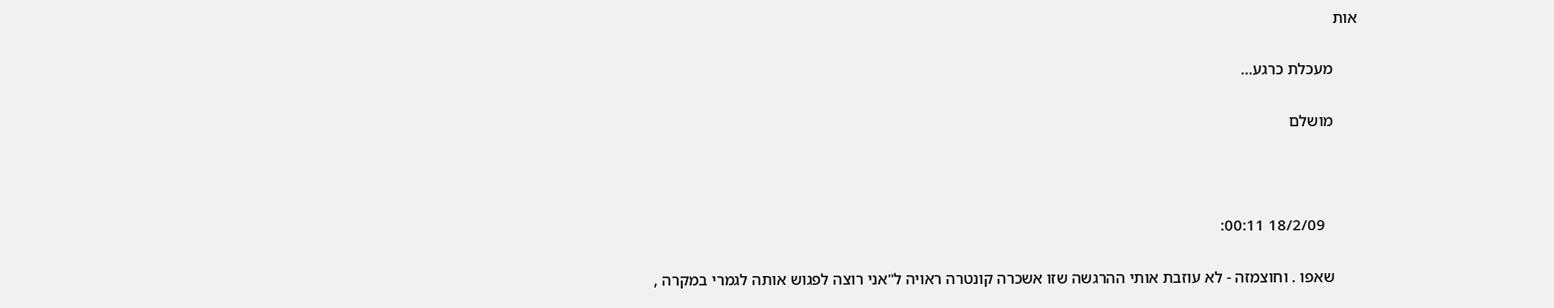אות

      מעכלת כרגע...

      מושלם



        18/2/09 00:11:

      שאפו . וחוצמזה - לא עוזבת אותי ההרגשה שזו אשכרה קונטרה ראויה ל"אני רוצה לפגוש אותה לגמרי במקרה ,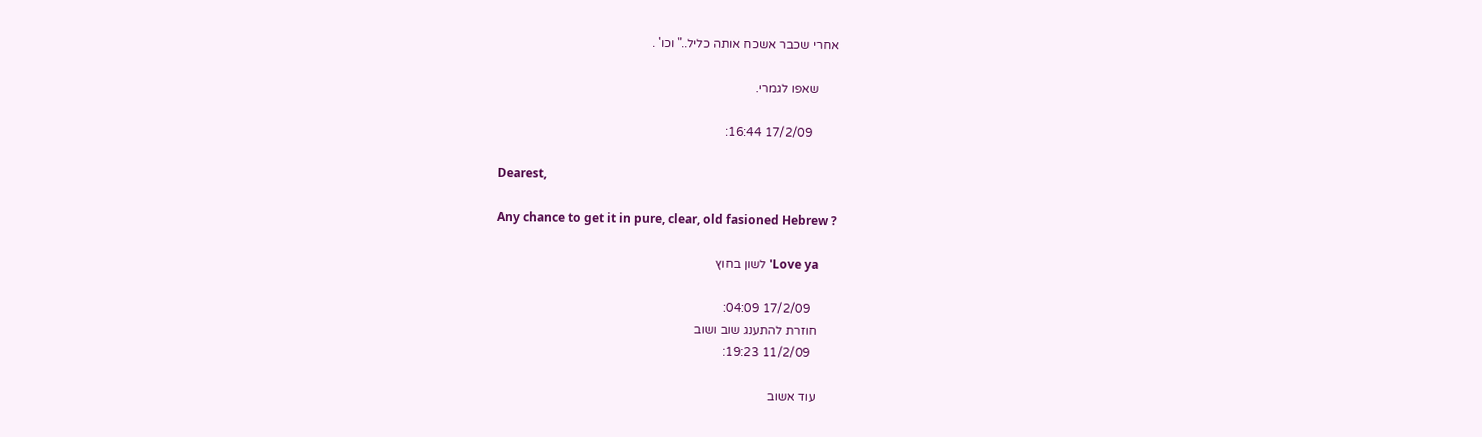אחרי שכבר אשכח אותה כליל.." וכו' .

      שאפו לגמרי.

        17/2/09 16:44:

      Dearest,

      Any chance to get it in pure, clear, old fasioned Hebrew ?

      Love ya' לשון בחוץ

        17/2/09 04:09:
      חוזרת להתענג שוב ושוב
        11/2/09 19:23:

      עוד אשוב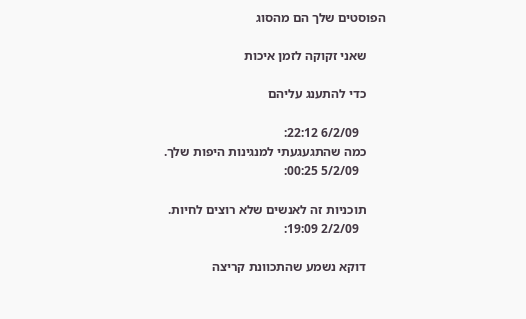הפוסטים שלך הם מהסוג

      שאני זקוקה לזמן איכות

      כדי להתענג עליהם

        6/2/09 22:12:
      כמה שהתגעגעתי למנגינות היפות שלך.
        5/2/09 00:25:

      תוכניות זה לאנשים שלא רוצים לחיות.
        2/2/09 19:09:

      דוקא נשמע שהתכוונת קריצה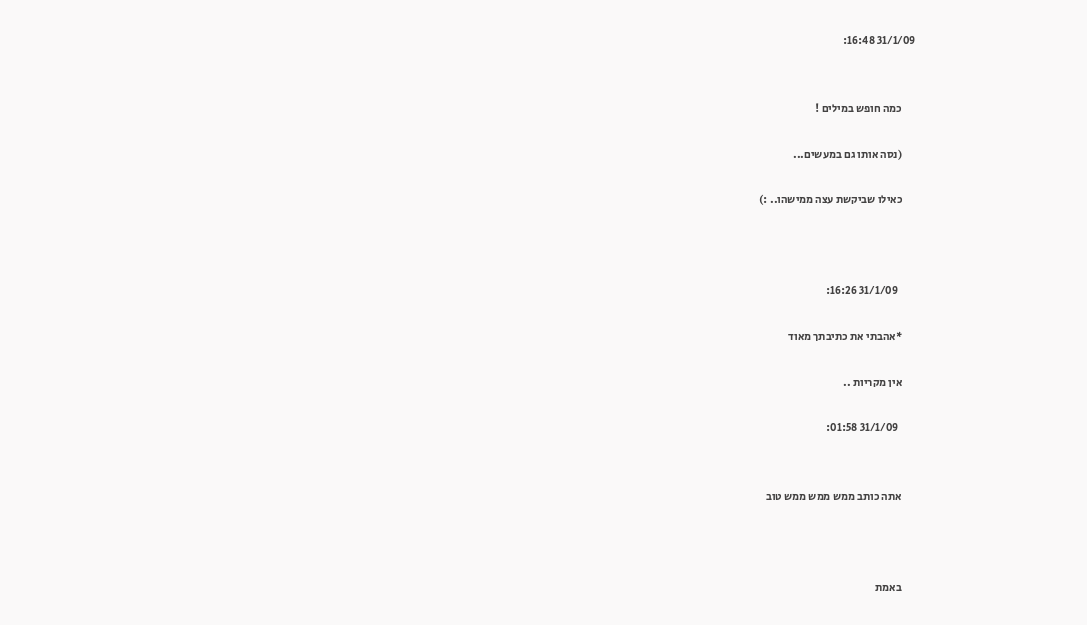31/1/09 16:48:


      כמה חופש במילים !

      (נסה אותו גם במעשים...

      כאילו שביקשת עצה ממישהו.. :)



        31/1/09 16:26:

      *אהבתי את כתיבתך מאוד

      אין מקריות ..

        31/1/09 01:58:


      אתה כותב ממש ממש ממש טוב



      באמת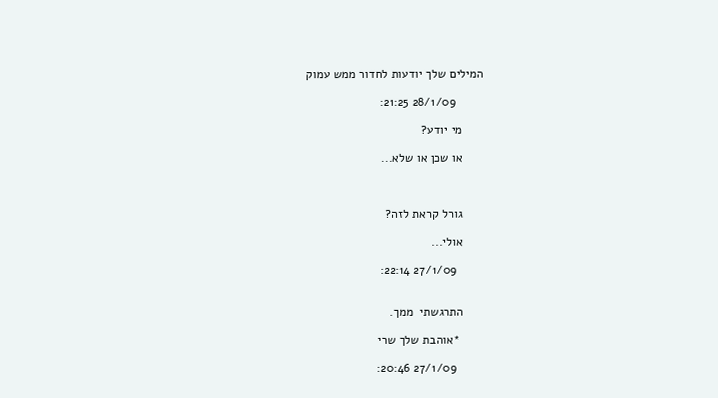המילים שלך יודעות לחדור ממש עמוק

        28/1/09 21:25:

      מי יודע?

      או שכן או שלא...



      גורל קראת לזה?

      אולי...

        27/1/09 22:14:


      התרגשתי  ממך.

       *אוהבת שלך שרי

        27/1/09 20:46: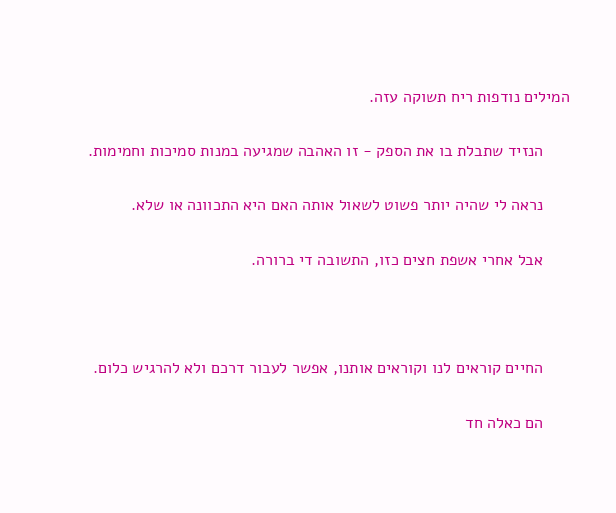המילים נודפות ריח תשוקה עזה.

      הנזיד שתבלת בו את הספק - זו האהבה שמגיעה במנות סמיכות וחמימות.

      נראה לי שהיה יותר פשוט לשאול אותה האם היא התכוונה או שלא.

      אבל אחרי אשפת חצים כזו, התשובה די ברורה.



      החיים קוראים לנו וקוראים אותנו, אפשר לעבור דרכם ולא להרגיש כלום.

      הם כאלה חד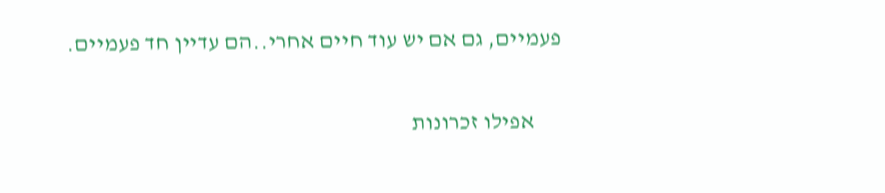פעמיים, גם אם יש עוד חיים אחרי..הם עדיין חד פעמיים.

      אפילו זכרונות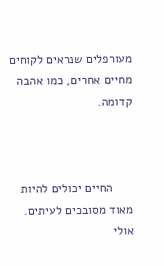מעורפלים שנראים לקוחים מחיים אחרים, כמו אהבה קדומה.



      החיים יכולים להיות מאוד מסובכים לעיתים. אולי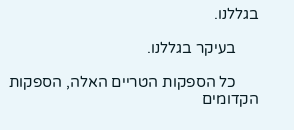בגללנו.

      בעיקר בגללנו.

      כל הספקות הטריים האלה, הספקות הקדומים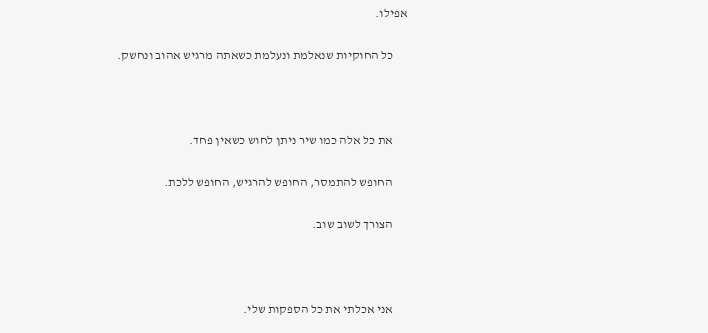אפילו.

      כל החוקיות שנאלמת ונעלמת כשאתה מרגיש אהוב ונחשק.



      את כל אלה כמו שיר ניתן לחוש כשאין פחד.

      החופש להתמסר, החופש להרגיש, החופש ללכת.

      הצורך לשוב שוב.



      אני אכלתי את כל הספקות שלי.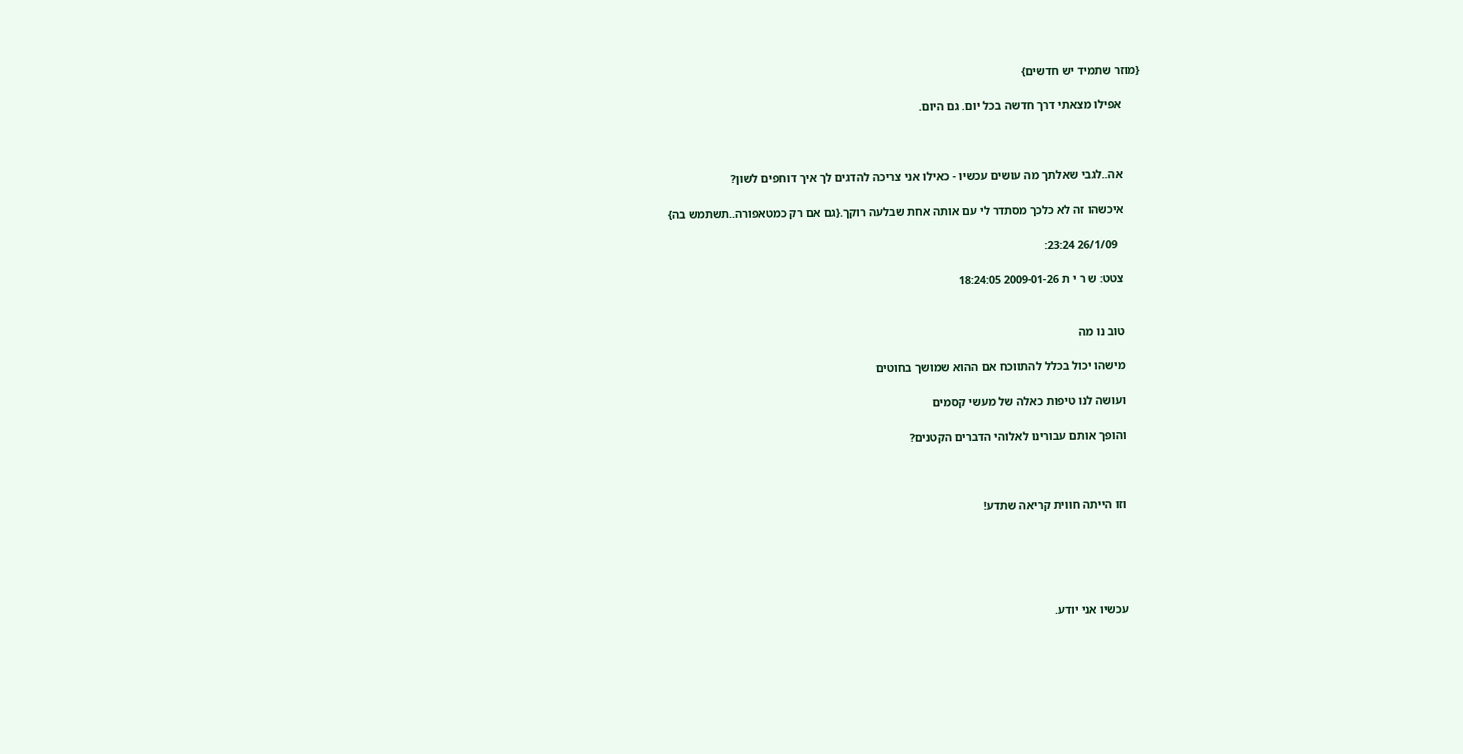{מוזר שתמיד יש חדשים}

      אפילו מצאתי דרך חדשה בכל יום. גם היום.



      אה..לגבי שאלתך מה עושים עכשיו - כאילו אני צריכה להדגים לך איך דוחפים לשון?

      איכשהו זה לא כלכך מסתדר לי עם אותה אחת שבלעה רוקך.{גם אם רק כמטאפורה..תשתמש בה}

        26/1/09 23:24:

      צטט: ש ר י ת 2009-01-26 18:24:05


      טוב נו מה

      מישהו יכול בכלל להתווכח אם ההוא שמושך בחוטים

      ועושה לנו טיפות כאלה של מעשי קסמים

      והופך אותם עבורינו לאלוהי הדברים הקטנים?



      וזו הייתה חווית קריאה שתדע!





      עכשיו אני יודע.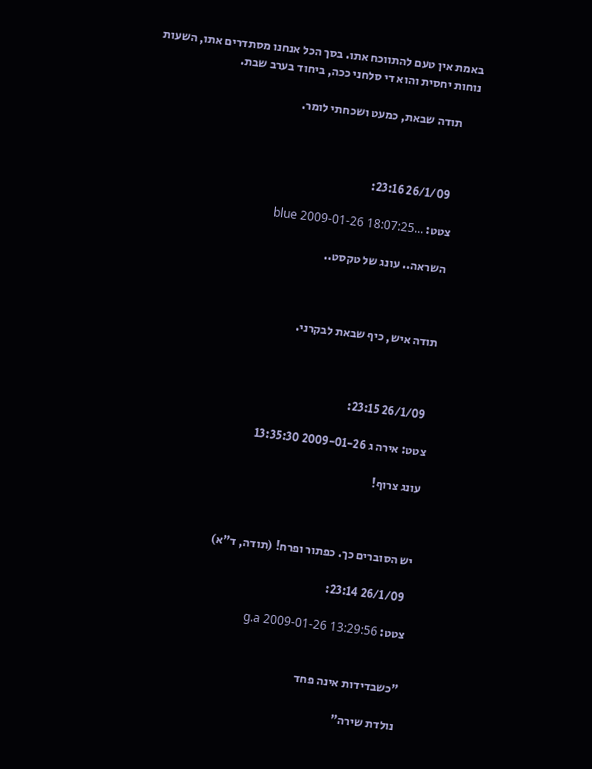באמת אין טעם להתווכח אתו. בסך הכל אנחנו מסתדרים אתו, השעות נוחות יחסית והוא די סלחני ככה, ביחוד בערב שבת.

      תודה שבאת, כמעט ושכחתי לומר.



        26/1/09 23:16:

      צטט: ...blue 2009-01-26 18:07:25

      השראה.. עונג של טקסט..



      תודה איש, כיף שבאת לבקרני.



        26/1/09 23:15:

      צטט: אירה ג 2009-01-26 13:35:30

      עונג צרוף!



      יש הסוברים כך. כפתור ופרח! (תודה, ד"א)

        26/1/09 23:14:

      צטט: g.a 2009-01-26 13:29:56


      "כשבדידות אינה פחד

      נולדת שירה"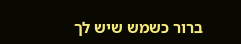ברור כשמש שיש לך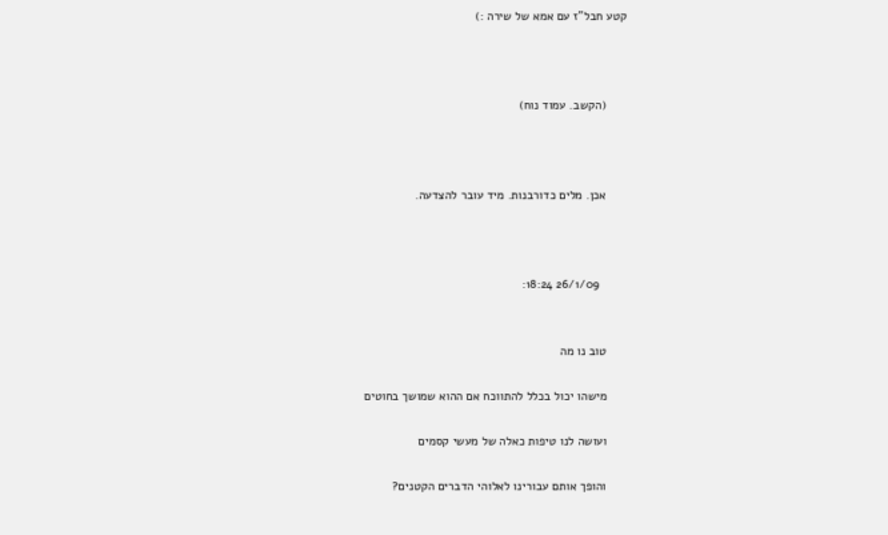קטע חבל"ז עם אמא של שירה :)



      (הקשב. עמוד נוח)



      אכן. מלים כדורבנות. מיד עובר להצדעה.



        26/1/09 18:24:


      טוב נו מה

      מישהו יכול בכלל להתווכח אם ההוא שמושך בחוטים

      ועושה לנו טיפות כאלה של מעשי קסמים

      והופך אותם עבורינו לאלוהי הדברים הקטנים?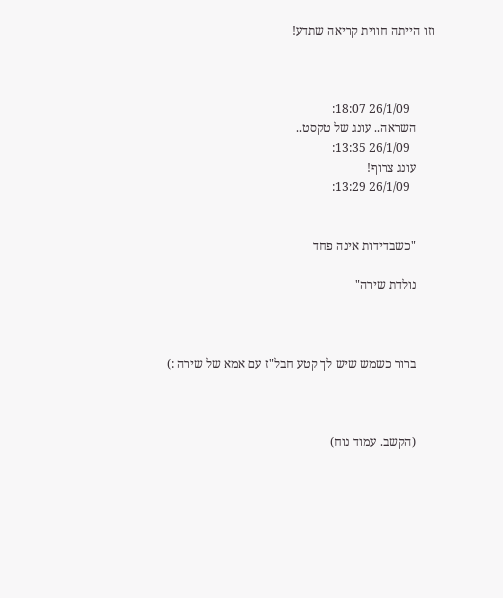וזו הייתה חווית קריאה שתדע!



        26/1/09 18:07:
      השראה.. עונג של טקסט..
        26/1/09 13:35:
      עונג צרוף!
        26/1/09 13:29:


      "כשבדידות אינה פחד

      נולדת שירה"



      ברור כשמש שיש לך קטע חבל"ז עם אמא של שירה :)



      (הקשב. עמוד נוח)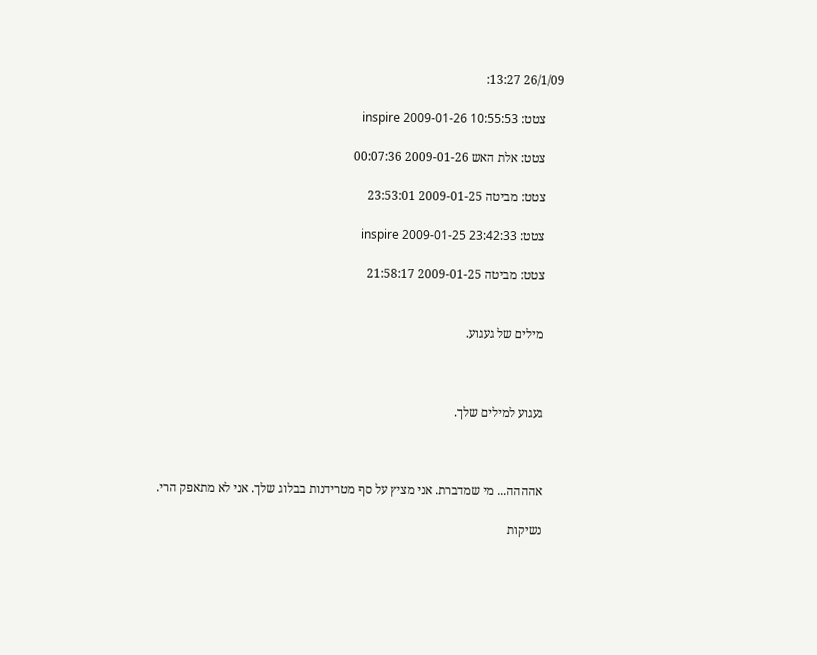26/1/09 13:27:

      צטט: inspire 2009-01-26 10:55:53

      צטט: אלת האש 2009-01-26 00:07:36

      צטט: מביטה 2009-01-25 23:53:01

      צטט: inspire 2009-01-25 23:42:33

      צטט: מביטה 2009-01-25 21:58:17


      מילים של געגוע.



      געגוע למילים שלך.



      אהההה... מי שמדברת. אני מציץ על סף מטרידנות בבלוג שלך. אני לא מתאפק הרי.

      נשיקות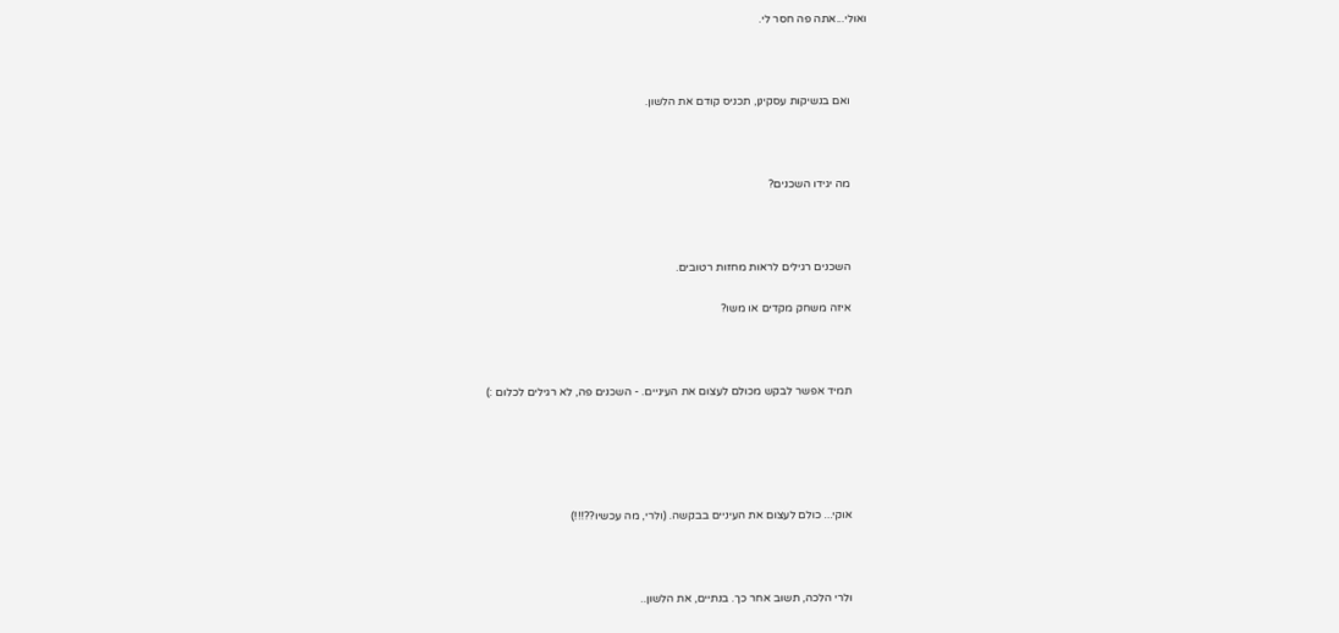ואולי...אתה פה חסר לי.



      ואם בנשיקות עסקינן, תכניס קודם את הלשון.



      מה יגידו השכנים?



      השכנים רגילים לראות מחזות רטובים.

      איזה משחק מקדים או משו?



      תמיד אפשר לבקש מכולם לעצום את העיניים. - השכנים פה, לא רגילים לכלום :)





      אוקי... כולם לעצום את העיניים בבקשה. (ולרי, מה עכשיו??!!!)



      ולרי הלכה, תשוב אחר כך. בנתיים, את הלשון..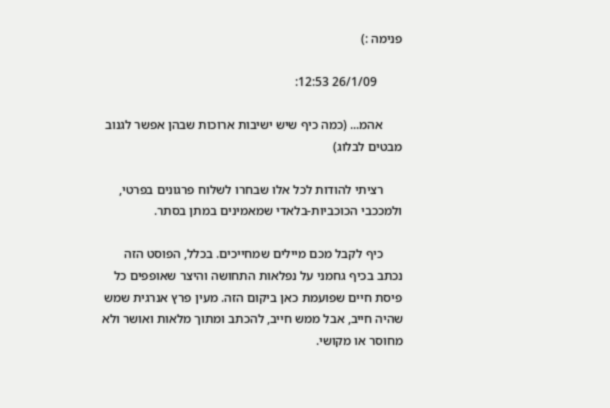פנימה :)

        26/1/09 12:53:

      אהמ... (כמה כיף שיש ישיבות ארוכות שבהן אפשר לגנוב מבטים לבלוג)

      רציתי להודות לכל אלו שבחרו לשלוח פרגונים בפרטי, ולמככבי הכוכביות-בלאדי שמאמינים במתן בסתר.

      כיף לקבל מכם מיילים שמחייכים. בכלל, הפוסט הזה נכתב בכיף גחמני על נפלאות התחושה והיצר שאופפים כל פיסת חיים שפועמת כאן ביקום הזה. מעין פרץ אנרגית שמש שהיה חייב, אבל ממש חייב, להכתב ומתוך מלאות ואושר ולא מחוסר או מקושי.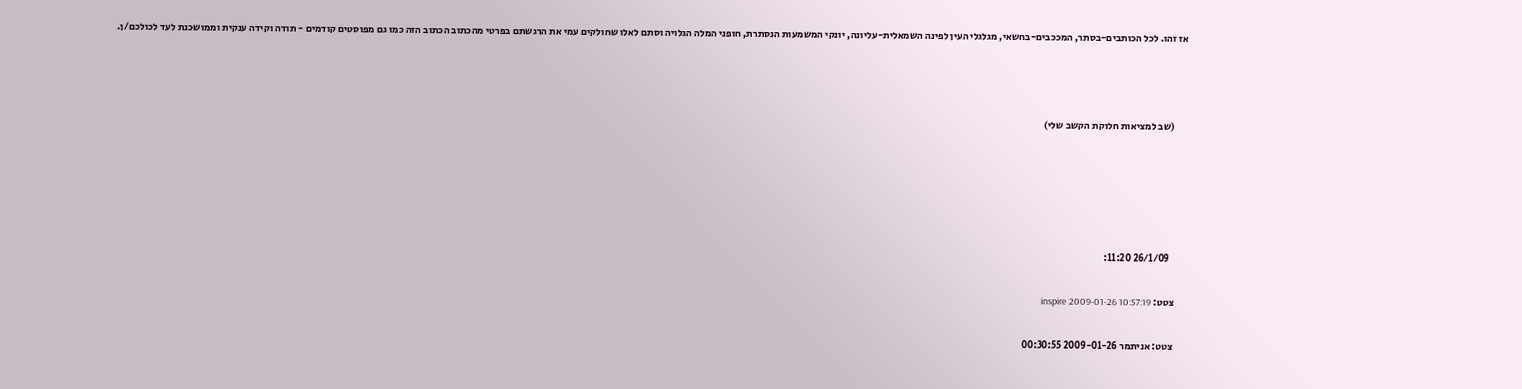אז זהו. לכל הכותבים-בסתר, המככבים-בחשאי, מגלגלי העין לפינה השמאלית-עליונה, יונקי המשמעות הנסתרת, חופני המלה הגלויה וסתם לאלו שחולקים עמי את הרגשתם בפרטי מהכתוב הכתוב הזה כמו גם מפוסטים קודמים - תודה וקידה ענקית וממושכנת לעד לכולכם/ן.



      (שב למציאות חלוקת הקשב שלי)





        26/1/09 11:20:

      צטט: inspire 2009-01-26 10:57:19

      צטט: אניתמר 2009-01-26 00:30:55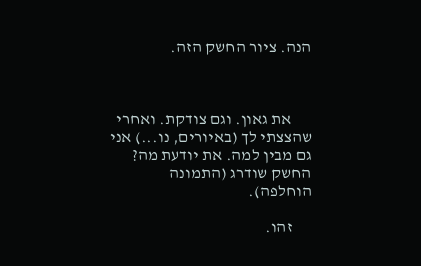הנה. ציור החשק הזה.



      את גאון. וגם צודקת. ואחרי שהצצתי לך (באיורים, נו...) אני גם מבין למה. את יודעת מה? החשק שודרג (התמונה הוחלפה).

      זהו.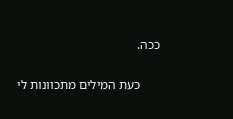ככה.

      כעת המילים מתכוונות לי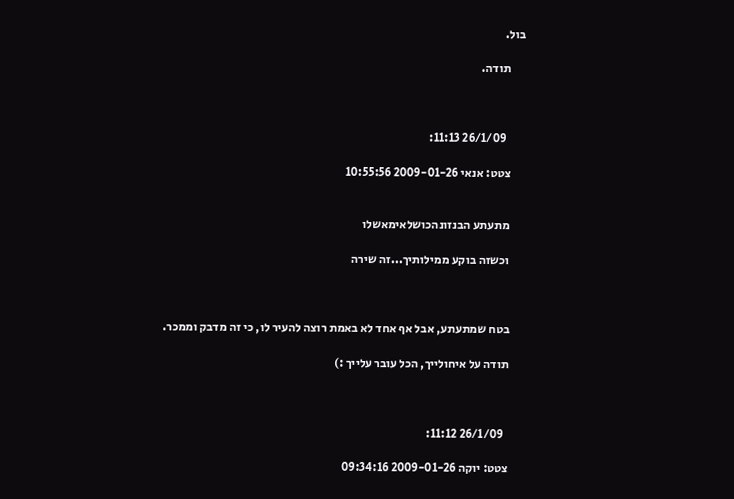בול.

      תודה.



        26/1/09 11:13:

      צטט: אנאי 2009-01-26 10:55:56


      מתעתע הבנזונהכושלאימאשלו

      וכשזה בוקע ממילותיך...זה שירה



      בטח שמתעתע, אבל אף אחד לא באמת רוצה להעיר לו, כי זה מדבק וממכר.

      תודה על איחולייך, הכל עובר עלייך :)



        26/1/09 11:12:

      צטט: יוקה 2009-01-26 09:34:16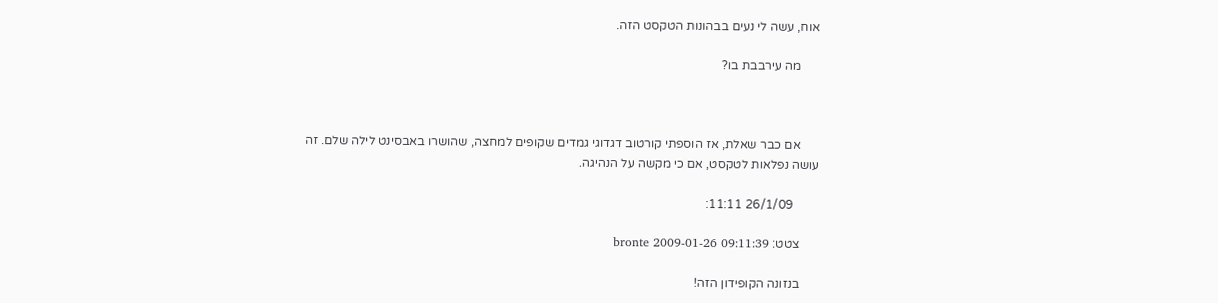אוח, עשה לי נעים בבהונות הטקסט הזה.

      מה עירבבת בו?



      אם כבר שאלת, אז הוספתי קורטוב דגדוגי גמדים שקופים למחצה, שהושרו באבסינט לילה שלם. זה עושה נפלאות לטקסט, אם כי מקשה על הנהיגה.

        26/1/09 11:11:

      צטט: bronte 2009-01-26 09:11:39

      בנזונה הקופידון הזה!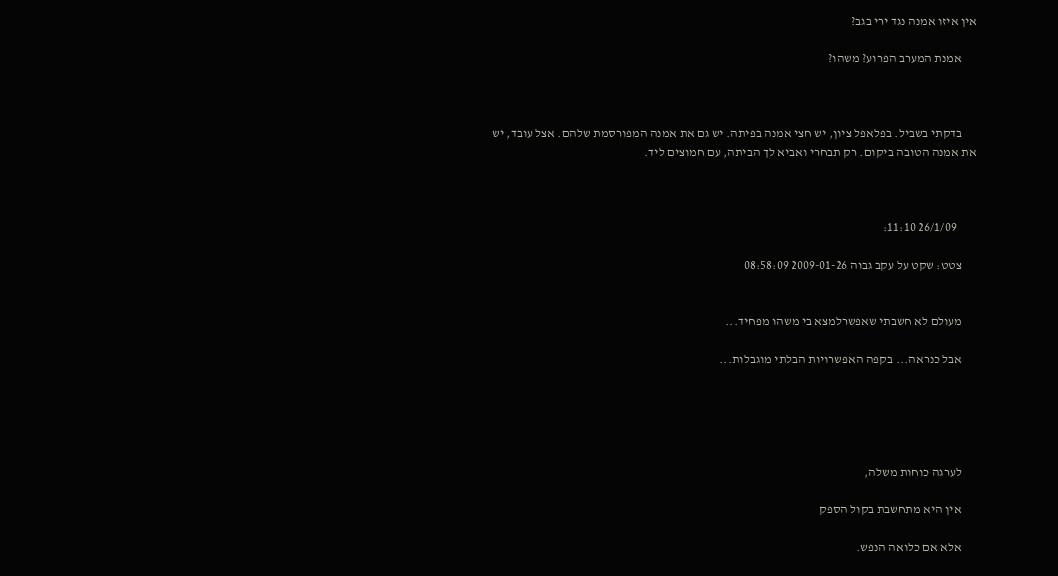אין איזו אמנה נגד ירי בגב?

      אמנת המערב הפרוע? משהו?



      בדקתי בשביל. בפלאפל ציון, יש חצי אמנה בפיתה. יש גם את אמנה המפורסמת שלהם. אצל עובד, יש את אמנה הטובה ביקום. רק תבחרי ואביא לך הביתה, עם חמוצים ליד.



        26/1/09 11:10:

      צטט: שקט על עקב גבוה 2009-01-26 08:58:09


      מעולם לא חשבתי שאפשרלמצא בי משהו מפחיד...

      אבל כנראה... בקפה האפשרויות הבלתי מוגבלות...





      לערגה כוחות משלה,

      אין היא מתחשבת בקול הספק

      אלא אם כלואה הנפש.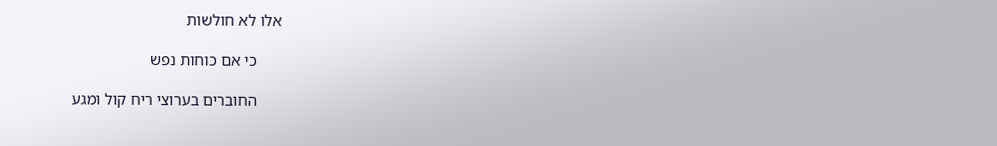אלו לא חולשות

      כי אם כוחות נפש

      החוברים בערוצי ריח קול ומגע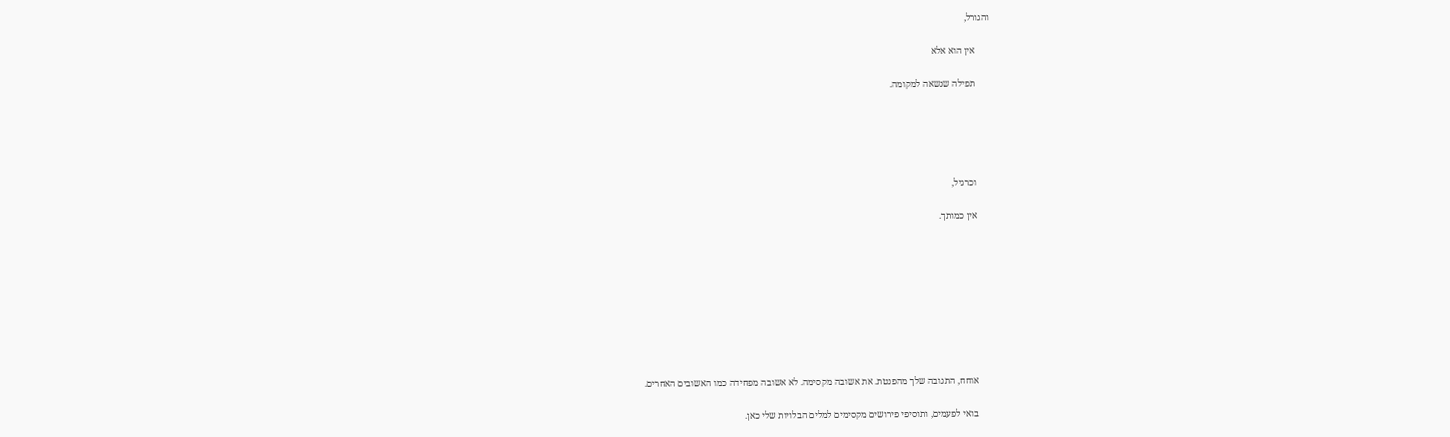והגורל,

      אין הוא אלא

      תפילה שנשאה למקומה.





      וכרגיל,

      אין כמותך.









      אוחח, התגובה שלך מהפנטת. את אשובה מקסימה. לא אשובה מפחידה כמו האשובים האחרים.

      בואי לפעמים, ותוסיפי פירושים מקסימים למלים הבלויות שלי כאן.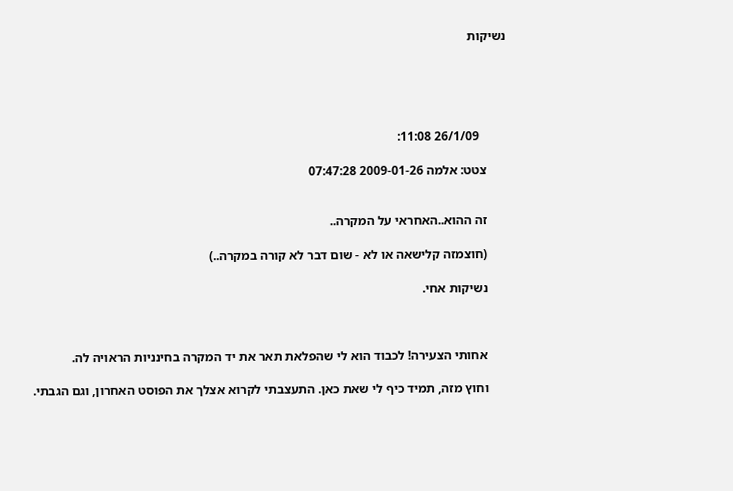נשיקות





        26/1/09 11:08:

      צטט: אלמה 2009-01-26 07:47:28


      זה ההוא..האחראי על המקרה..

      (חוצמזה קלישאה או לא - שום דבר לא קורה במקרה..)

      נשיקות אחי.



      אחותי הצעירה! לכבוד הוא לי שהפלאת תאר את יד המקרה בחינניות הראויה לה.

      וחוץ מזה, תמיד כיף לי שאת כאן. התעצבתי לקרוא אצלך את הפוסט האחרון, וגם הגבתי.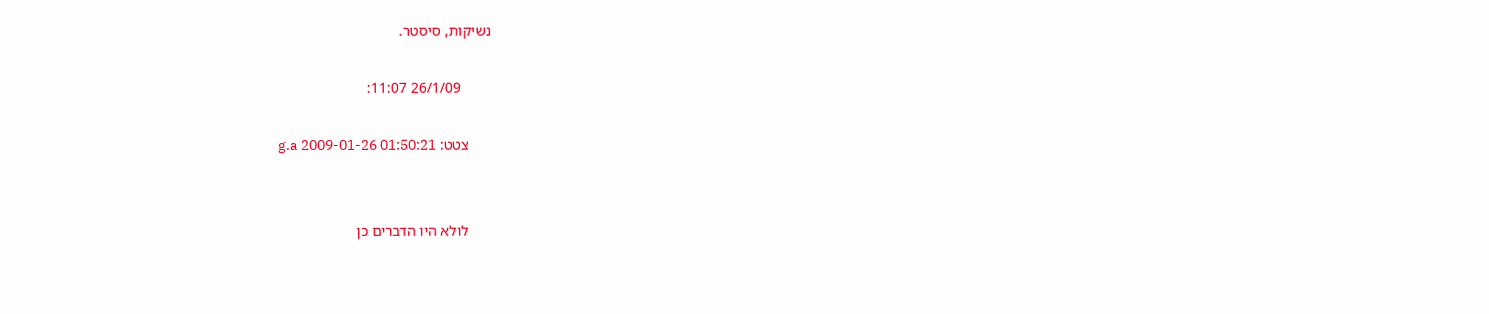נשיקות, סיסטר.

        26/1/09 11:07:

      צטט: g.a 2009-01-26 01:50:21


      לולא היו הדברים כן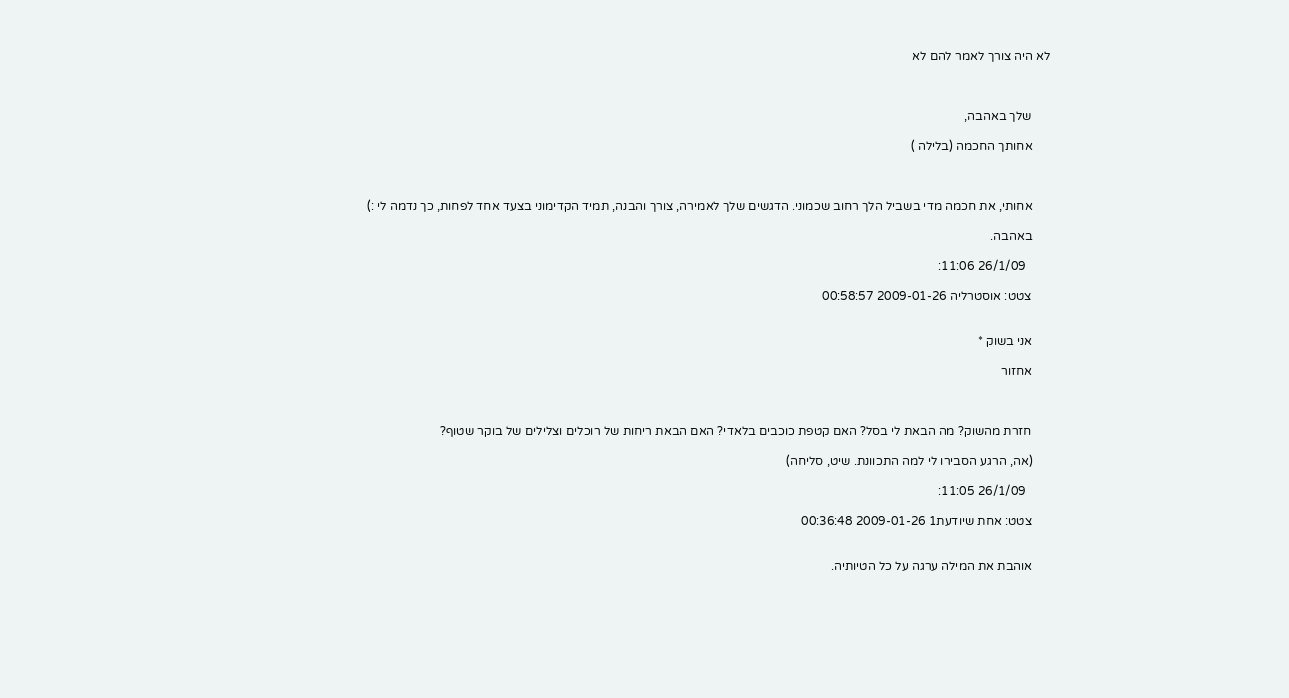לא היה צורך לאמר להם לא



      שלך באהבה,

      אחותך החכמה (בלילה )



      אחותי, את חכמה מדי בשביל הלך רחוב שכמוני. הדגשים שלך לאמירה, צורך והבנה, תמיד הקדימוני בצעד אחד לפחות, כך נדמה לי :)

      באהבה.

        26/1/09 11:06:

      צטט: אוסטרליה 2009-01-26 00:58:57


      אני בשוק *

      אחזור



      חזרת מהשוק? מה הבאת לי בסל? האם קטפת כוכבים בלאדי? האם הבאת ריחות של רוכלים וצלילים של בוקר שטוף?

      (אה, הרגע הסבירו לי למה התכוונת. שיט, סליחה)

        26/1/09 11:05:

      צטט: אחת שיודעת1 2009-01-26 00:36:48


      אוהבת את המילה ערגה על כל הטיותיה.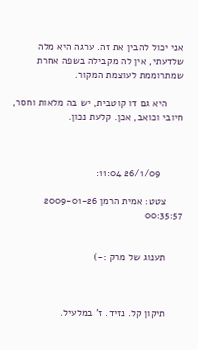אני יכול להבין את זה. ערגה היא מלה שלדעתי, אין לה מקבילה בשפה אחרת שמתרוממת לעוצמת המקור.

      היא גם דו קוטבית, יש בה מלאות וחסר, חיובי וכואב, אכן. קלעת נכון.



        26/1/09 11:04:

      צטט: אמית הרמן 2009-01-26 00:35:57


      תענוג של מרק :-)



      תיקון קל. נזיד. ז' במלעיל.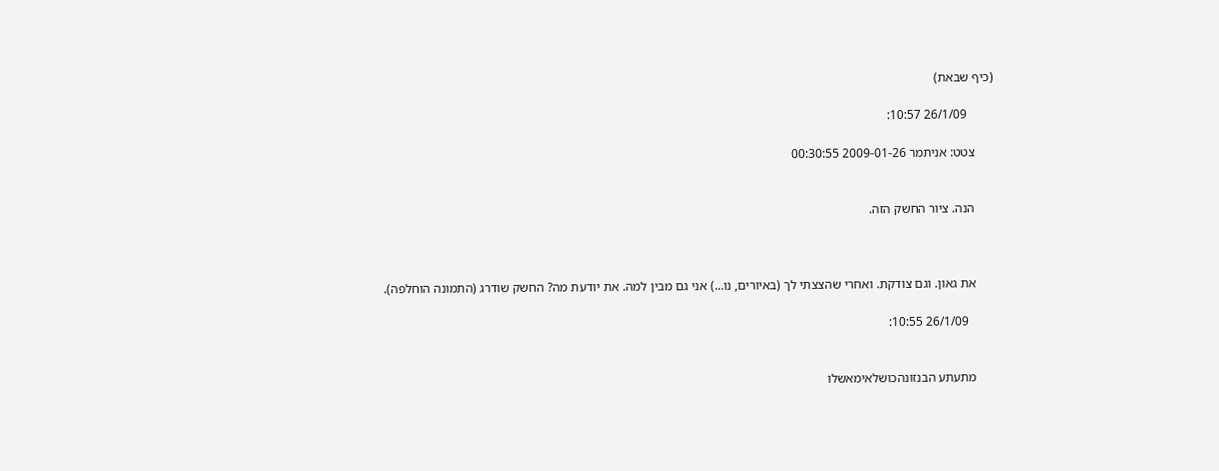(כיף שבאת)

        26/1/09 10:57:

      צטט: אניתמר 2009-01-26 00:30:55


      הנה. ציור החשק הזה.



      את גאון. וגם צודקת. ואחרי שהצצתי לך (באיורים, נו...) אני גם מבין למה. את יודעת מה? החשק שודרג (התמונה הוחלפה).

        26/1/09 10:55:


      מתעתע הבנזונהכושלאימאשלו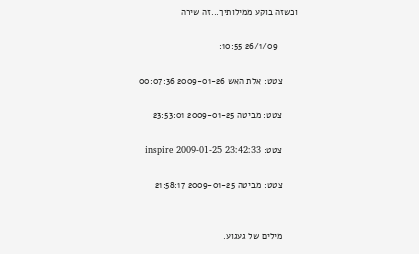וכשזה בוקע ממילותיך...זה שירה

        26/1/09 10:55:

      צטט: אלת האש 2009-01-26 00:07:36

      צטט: מביטה 2009-01-25 23:53:01

      צטט: inspire 2009-01-25 23:42:33

      צטט: מביטה 2009-01-25 21:58:17


      מילים של געגוע.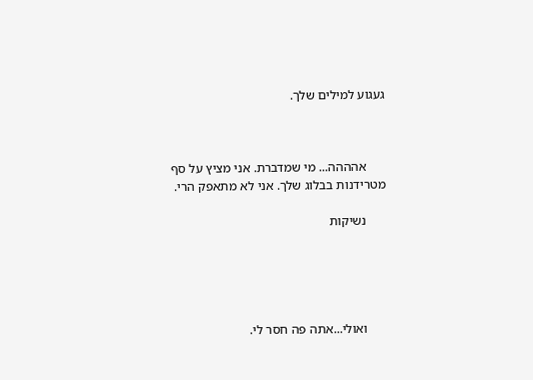געגוע למילים שלך.



      אהההה... מי שמדברת. אני מציץ על סף מטרידנות בבלוג שלך. אני לא מתאפק הרי.

      נשיקות





      ואולי...אתה פה חסר לי.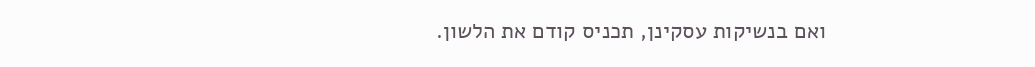ואם בנשיקות עסקינן, תכניס קודם את הלשון.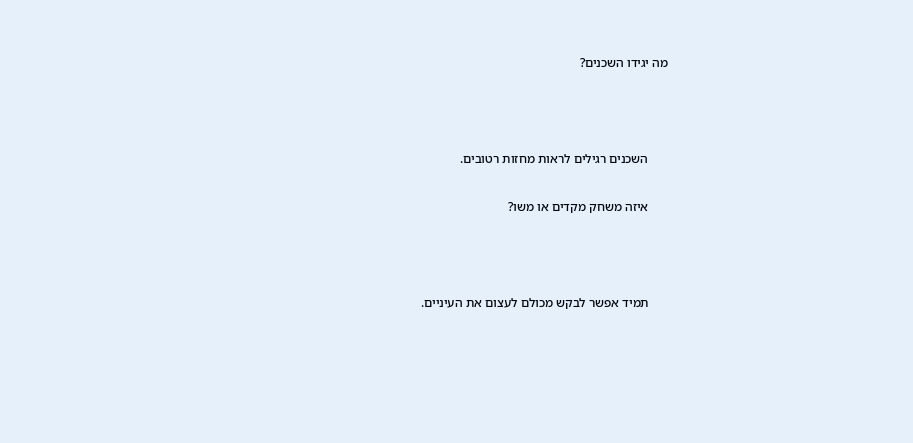מה יגידו השכנים?



      השכנים רגילים לראות מחזות רטובים.

      איזה משחק מקדים או משו?



      תמיד אפשר לבקש מכולם לעצום את העיניים.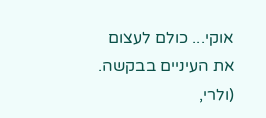אוקי... כולם לעצום את העיניים בבקשה. (ולרי,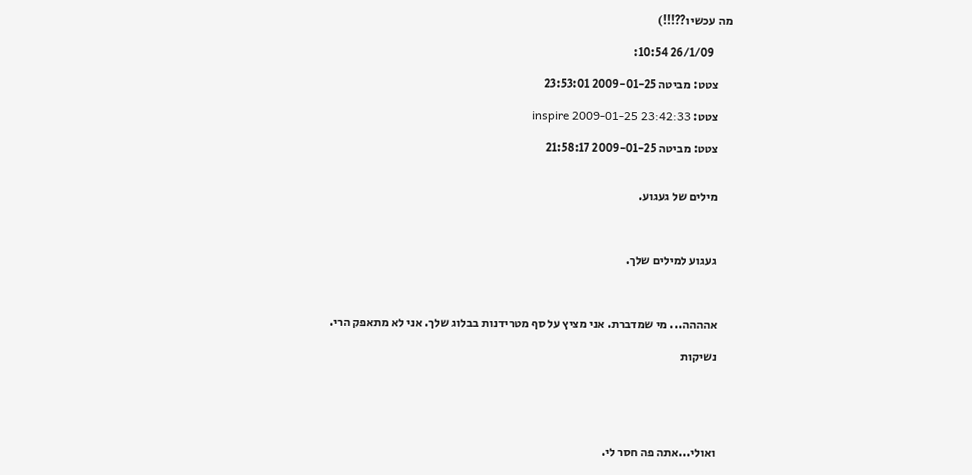מה עכשיו??!!!)

        26/1/09 10:54:

      צטט: מביטה 2009-01-25 23:53:01

      צטט: inspire 2009-01-25 23:42:33

      צטט: מביטה 2009-01-25 21:58:17


      מילים של געגוע.



      געגוע למילים שלך.



      אהההה... מי שמדברת. אני מציץ על סף מטרידנות בבלוג שלך. אני לא מתאפק הרי.

      נשיקות





      ואולי...אתה פה חסר לי.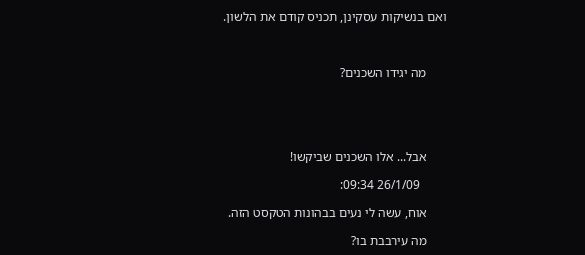ואם בנשיקות עסקינן, תכניס קודם את הלשון.



      מה יגידו השכנים?





      אבל... אלו השכנים שביקשו!

        26/1/09 09:34:

      אוח, עשה לי נעים בבהונות הטקסט הזה.

      מה עירבבת בו?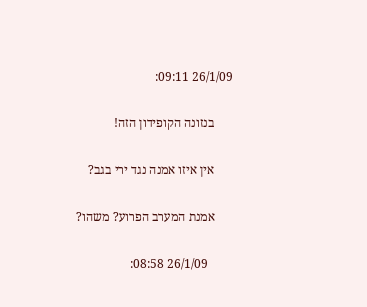26/1/09 09:11:

      בנזונה הקופידון הזה!

      אין איזו אמנה נגד ירי בגב?

      אמנת המערב הפרוע? משהו?

        26/1/09 08:58: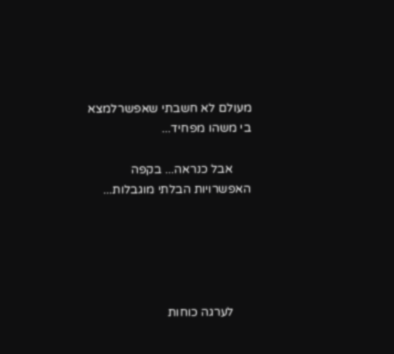מעולם לא חשבתי שאפשרלמצא בי משהו מפחיד...

      אבל כנראה... בקפה האפשרויות הבלתי מוגבלות...





      לערגה כוחות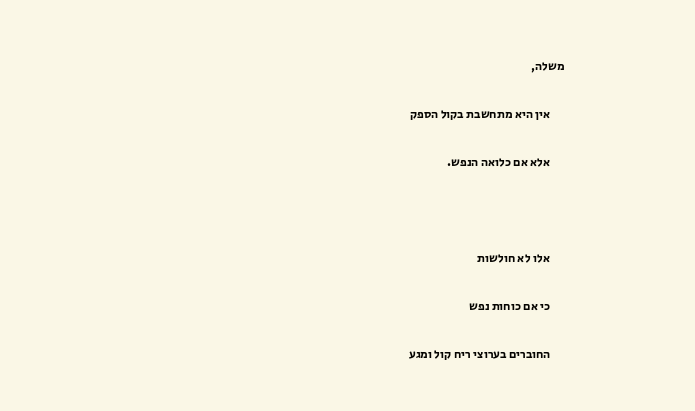משלה,

      אין היא מתחשבת בקול הספק

      אלא אם כלואה הנפש.



      אלו לא חולשות

      כי אם כוחות נפש

      החוברים בערוצי ריח קול ומגע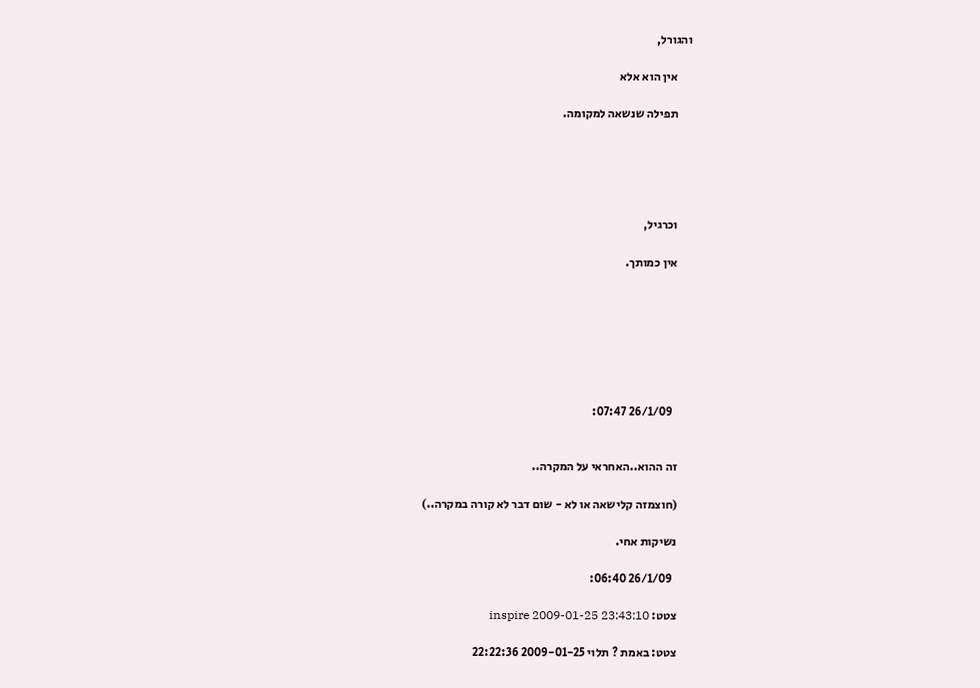והגורל,

      אין הוא אלא

      תפילה שנשאה למקומה.





      וכרגיל,

      אין כמותך.







        26/1/09 07:47:


      זה ההוא..האחראי על המקרה..

      (חוצמזה קלישאה או לא - שום דבר לא קורה במקרה..)

      נשיקות אחי.

        26/1/09 06:40:

      צטט: inspire 2009-01-25 23:43:10

      צטט: באמת ? תלוי 2009-01-25 22:22:36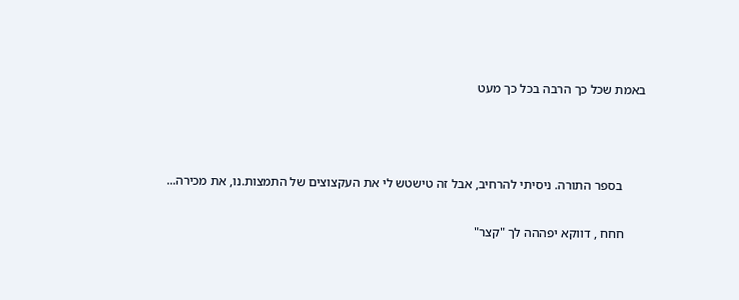באמת שכל כך הרבה בכל כך מעט



       בספר התורה. ניסיתי להרחיב, אבל זה טישטש לי את העקצוצים של התמצות.נו, את מכירה...

      חחח , דווקא יפההה לך "קצר"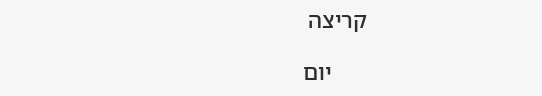קריצה

      יום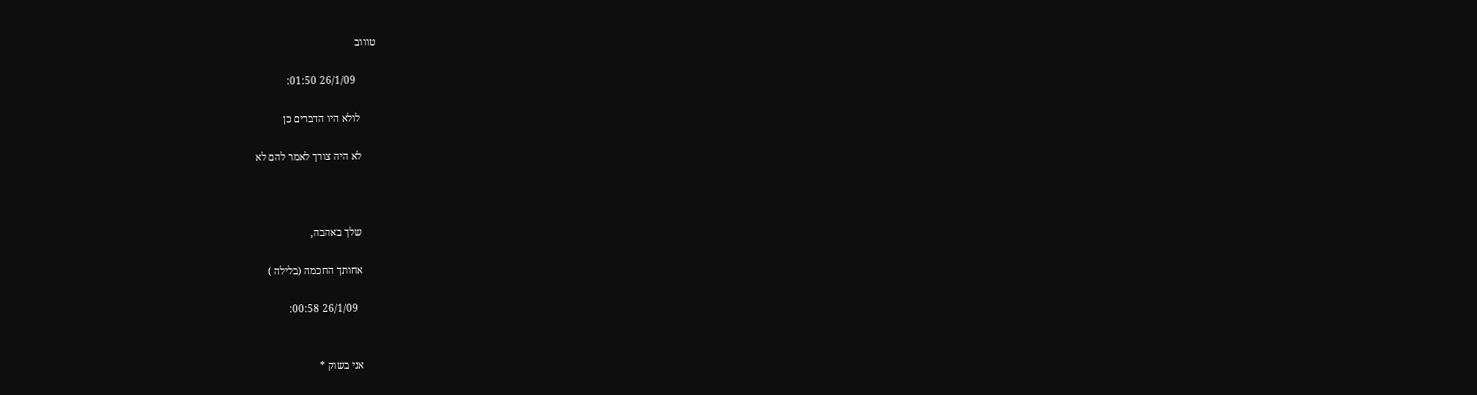טוווב

        26/1/09 01:50:

      לולא היו הדברים כן

      לא היה צורך לאמר להם לא



      שלך באהבה,

      אחותך החכמה (בלילה )

        26/1/09 00:58:


      אני בשוק *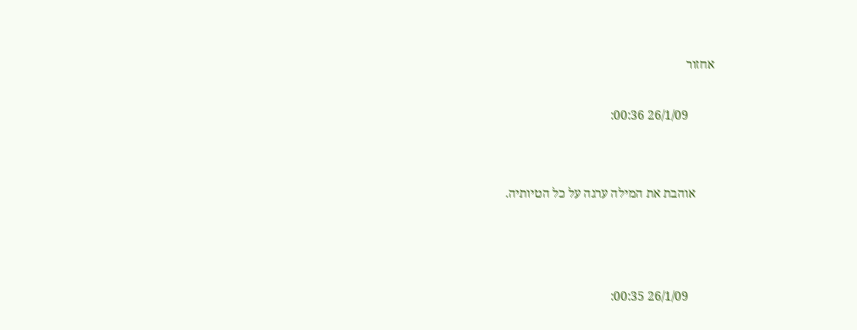אחזור

        26/1/09 00:36:


      אוהבת את המילה ערגה על כל הטיותיה.



        26/1/09 00:35: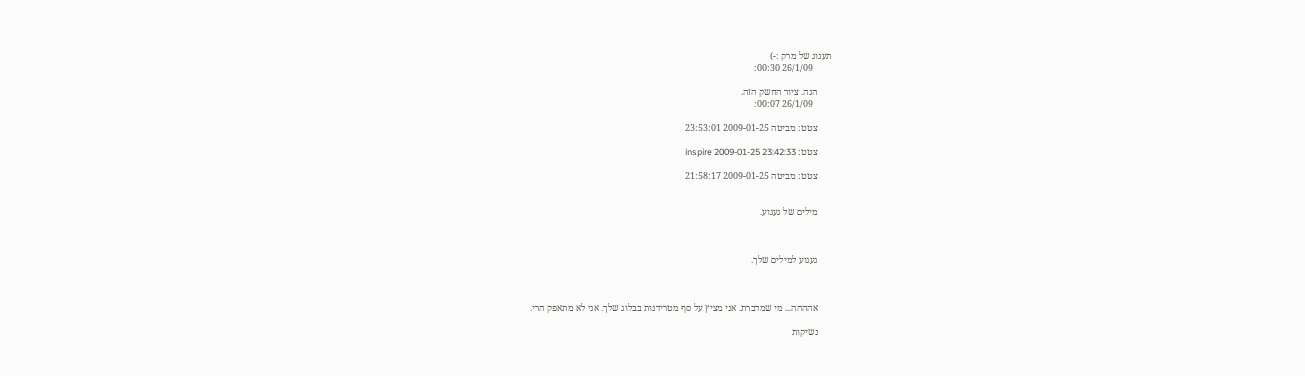תענוג של מרק :-)
        26/1/09 00:30:

      הנה. ציור החשק הזה.
        26/1/09 00:07:

      צטט: מביטה 2009-01-25 23:53:01

      צטט: inspire 2009-01-25 23:42:33

      צטט: מביטה 2009-01-25 21:58:17


      מילים של געגוע.



      געגוע למילים שלך.



      אהההה... מי שמדברת. אני מציץ על סף מטרידנות בבלוג שלך. אני לא מתאפק הרי.

      נשיקות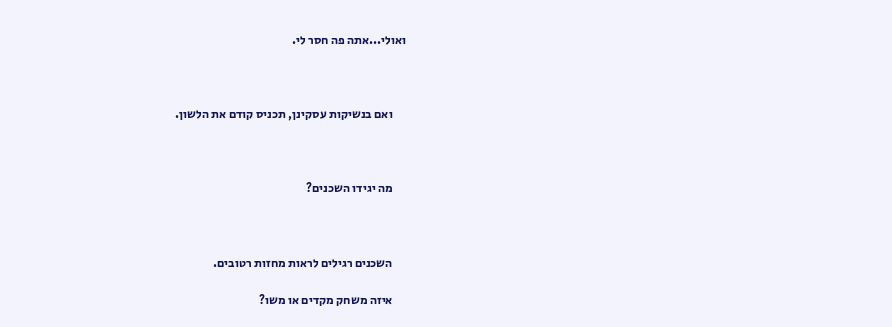ואולי...אתה פה חסר לי.



      ואם בנשיקות עסקינן, תכניס קודם את הלשון.



      מה יגידו השכנים?



      השכנים רגילים לראות מחזות רטובים.

      איזה משחק מקדים או משו?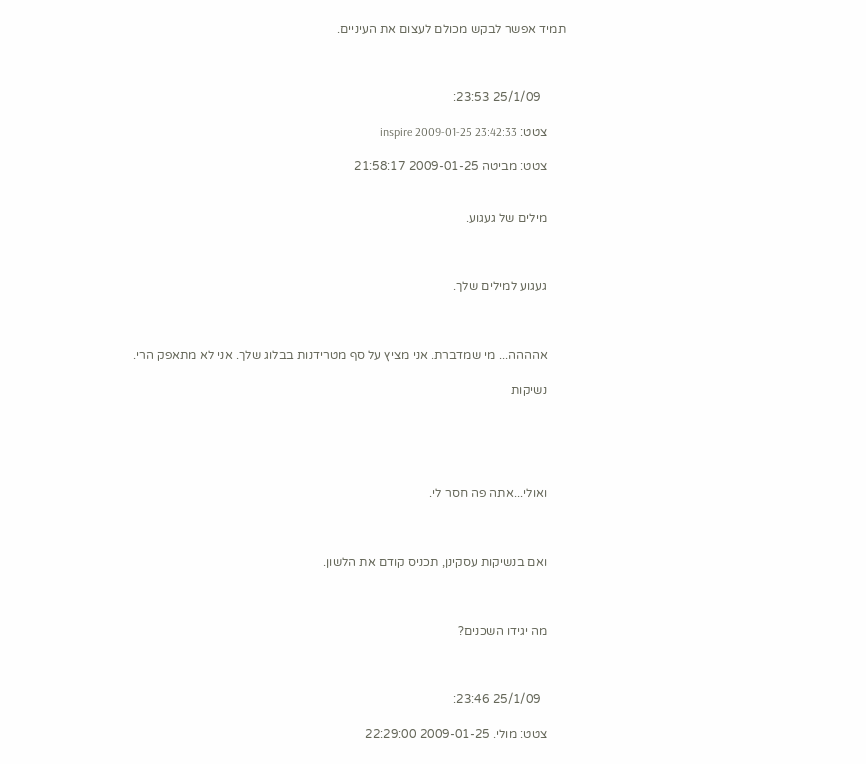תמיד אפשר לבקש מכולם לעצום את העיניים.



        25/1/09 23:53:

      צטט: inspire 2009-01-25 23:42:33

      צטט: מביטה 2009-01-25 21:58:17


      מילים של געגוע.



      געגוע למילים שלך.



      אהההה... מי שמדברת. אני מציץ על סף מטרידנות בבלוג שלך. אני לא מתאפק הרי.

      נשיקות





      ואולי...אתה פה חסר לי.



      ואם בנשיקות עסקינן, תכניס קודם את הלשון.



      מה יגידו השכנים?



        25/1/09 23:46:

      צטט: מולי. 2009-01-25 22:29:00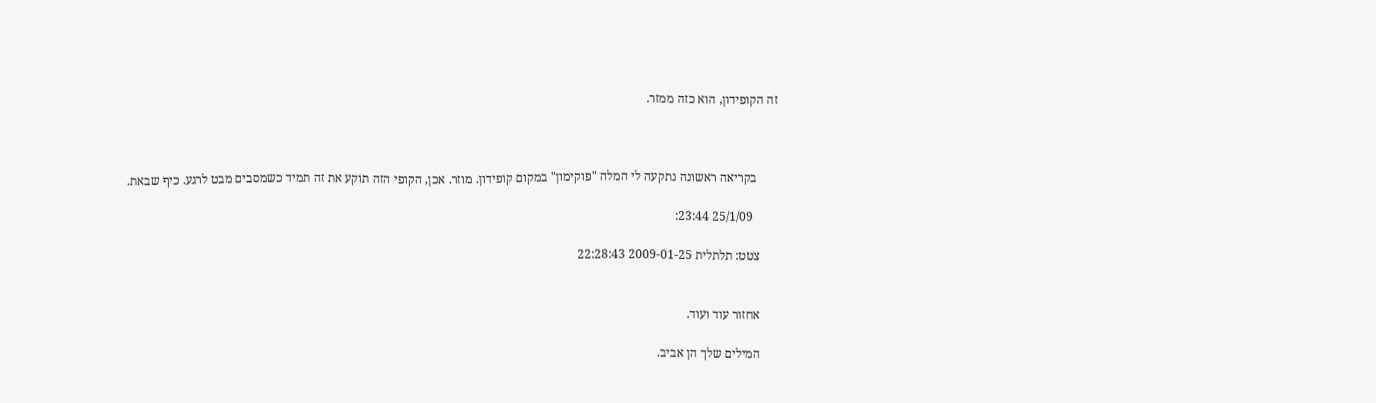זה הקופידון, הוא כזה ממזר.



       בקריאה ראשונה נתקעה לי המלה "פוקימון" במקום קופידון. מוזר. אכן, הקופי הזה תוקע את זה תמיד כשמסבים מבט לרגע. כיף שבאת.

        25/1/09 23:44:

      צטט: תלתלית 2009-01-25 22:28:43


      אחזור עוד ועוד.

      המילים שלך הן אביב.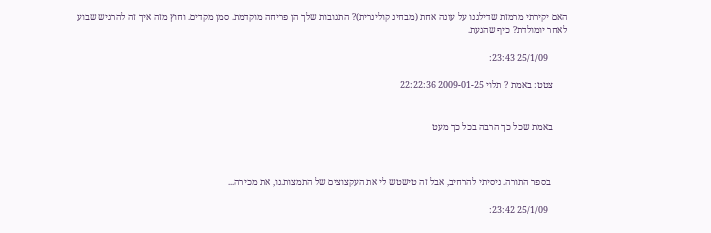האם יקירתי מרמזת שדילגנו על עונה אחת (מבחינ קולינרית)? התגובות שלך הן פריחה מוקדמת. סמן מקדים. וחוץ מזה איך זה להרגיש שבוע לאחר יומולדת? כיף שהגעת.

        25/1/09 23:43:

      צטט: באמת ? תלוי 2009-01-25 22:22:36


      באמת שכל כך הרבה בכל כך מעט



       בספר התורה. ניסיתי להרחיב, אבל זה טישטש לי את העקצוצים של התמצות.נו, את מכירה...

        25/1/09 23:42: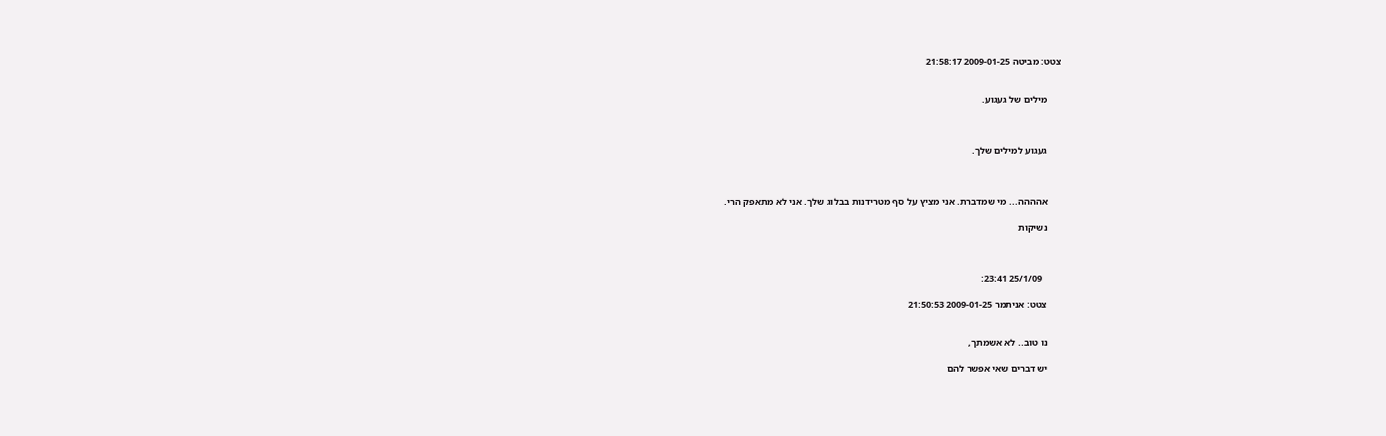צטט: מביטה 2009-01-25 21:58:17


      מילים של געגוע.



      געגוע למילים שלך.



      אהההה... מי שמדברת. אני מציץ על סף מטרידנות בבלוג שלך. אני לא מתאפק הרי.

      נשיקות



        25/1/09 23:41:

      צטט: אניתמר 2009-01-25 21:50:53


      נו טוב.. לא אשמתך,

      יש דברים שאי אפשר להם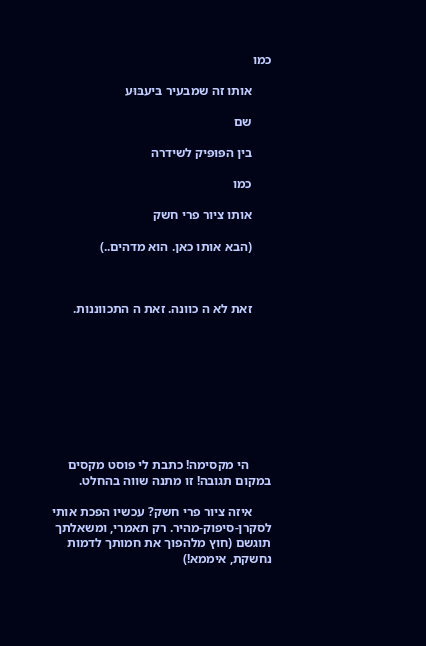כמו

      אותו זה שמבעיר בּיעבּוּע

      שם

      בין הפּוּפּיק לשידרה

      כמו

      אותו ציור פרי חשק

      (הבא אותו כאן. הוא מדהים..)



      זאת לא ה כוונה. זאת ה התכווננות.









       הי מקסימה! כתבת לי פוסט מקסים במקום תגובה! זו מתנה שווה בהחלט.

      איזה ציור פרי חשק? עכשיו הפכת אותי לסקרן-סיפוק-מהיר. רק תאמרי, ומשאלתך תוגשם (חוץ מלהפוך את חמותך לדמות נחשקת, איממא!)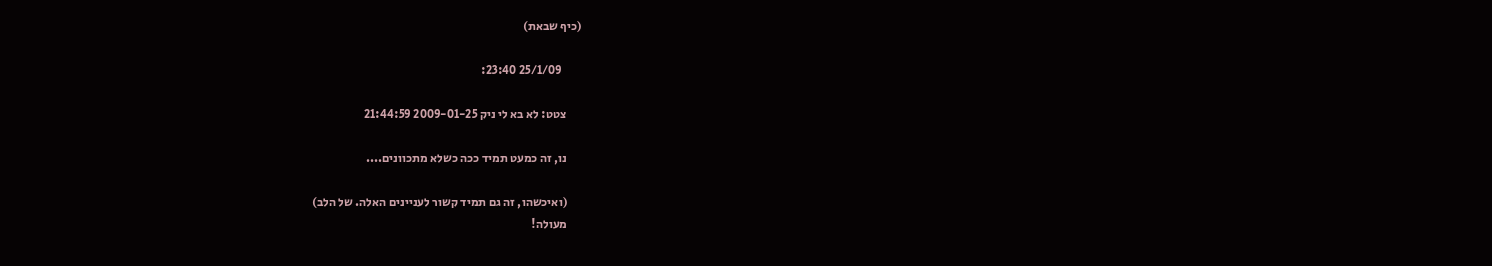(כיף שבאת)

        25/1/09 23:40:

      צטט: לא בא לי ניק 2009-01-25 21:44:59

      נו, זה כמעט תמיד ככה כשלא מתכוונים....

      (ואיכשהו, זה גם תמיד קשור לעניינים האלה. של הלב)
      מעולה!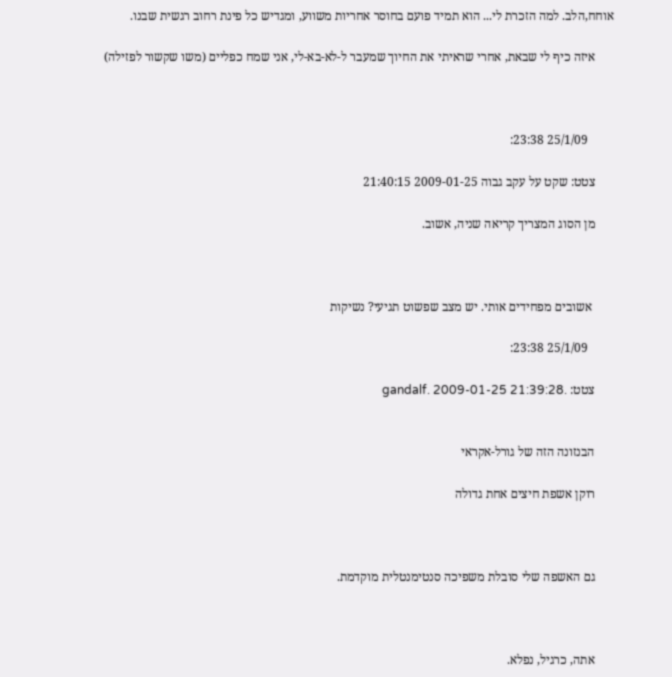אוחח,הלב. למה הזכרת לי... הוא תמיד פועם בחוסר אחריות משווע, ומגדיש כל פינת רחוב רגשית שבנו.

      איזה כיף לי שבאת, אחרי שראיתי את החיוך שמעבר ל-לא-בא-לי, אני שמח כפליים (משו שקשור לפזילה)



        25/1/09 23:38:

      צטט: שקט על עקב גבוה 2009-01-25 21:40:15

      מן הסוג המצריך קריאה שניה, אשוב.



       אשובים מפחידים אותי. יש מצב שפשוט תגיעי? נשיקות

        25/1/09 23:38:

      צטט: .gandalf. 2009-01-25 21:39:28


      הבנזונה הזה של גורל-אקראי

      רוקן אשפת חיצים אחת גדולה



      גם האשפה שלי סובלת משפיכה סנטימנטלית מוקדמת.



      אתה, כרגיל, נפלא.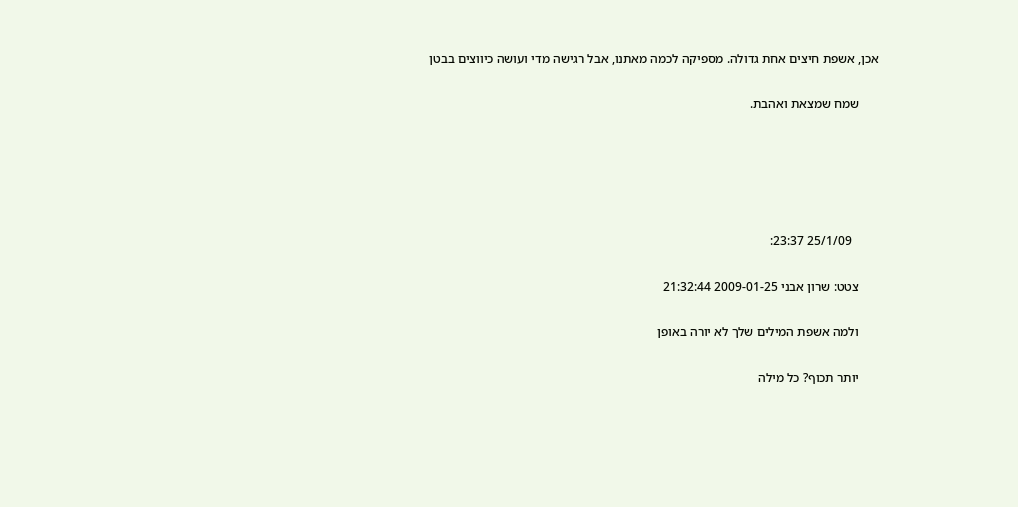אכן, אשפת חיצים אחת גדולה. מספיקה לכמה מאתנו, אבל רגישה מדי ועושה כיווצים בבטן

      שמח שמצאת ואהבת.





        25/1/09 23:37:

      צטט: שרון אבני 2009-01-25 21:32:44

      ולמה אשפת המילים שלך לא יורה באופן

      יותר תכוף? כל מילה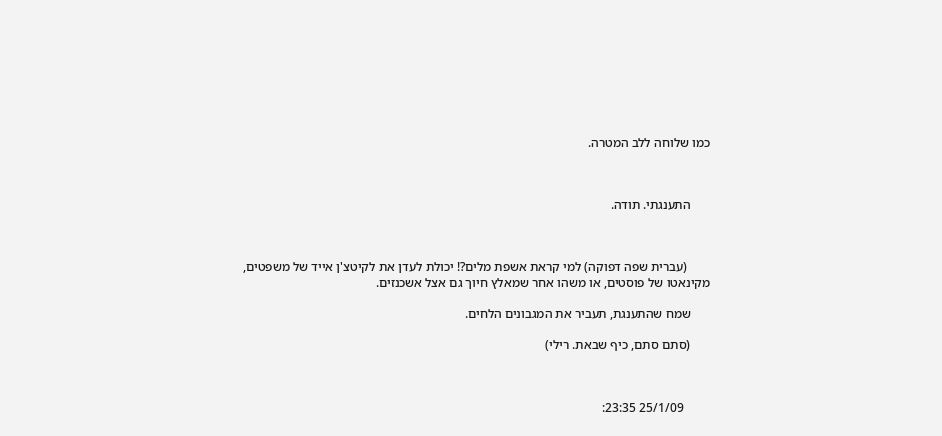כמו שלוחה ללב המטרה.



      התענגתי. תודה.



       (עברית שפה דפוקה) למי קראת אשפת מלים?! יכולת לעדן את לקיטצ'ן אייד של משפטים, מקינאטו של פוסטים, או משהו אחר שמאלץ חיוך גם אצל אשכנזים.

      שמח שהתענגת, תעביר את המגבונים הלחים.

      (סתם סתם, כיף שבאת. רילי)



        25/1/09 23:35: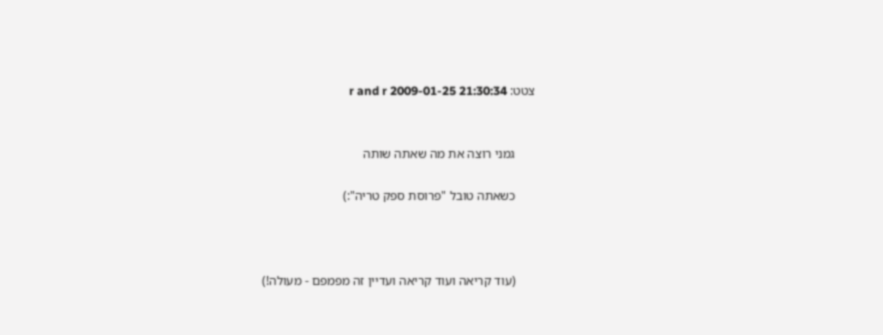צטט: r and r 2009-01-25 21:30:34


      גמני רוצה את מה שאתה שותה

      כשאתה טובל "פרוסת ספק טריה":)



      (עוד קריאה ועוד קריאה ועדיין זה מפמפם - מעולה!)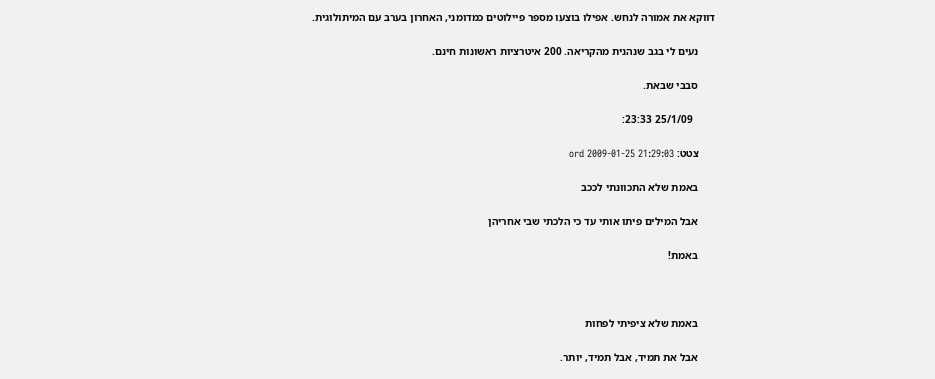דווקא את אמורה לנחש. אפילו בוצעו מספר פיילוטים כמדומני, האחרון בערב עם המיתולוגית.

      נעים לי בגב שנהנית מהקריאה. 200 איטרציות ראשונות חינם.

      סבבי שבאת.

        25/1/09 23:33:

      צטט: ord 2009-01-25 21:29:03

      באמת שלא התכוונתי לככב

      אבל המילים פיתו אותי עד כי הלכתי שבי אחריהן

      באמת!



      באמת שלא ציפיתי לפחות

      אבל את תמיד, אבל תמיד, יותר.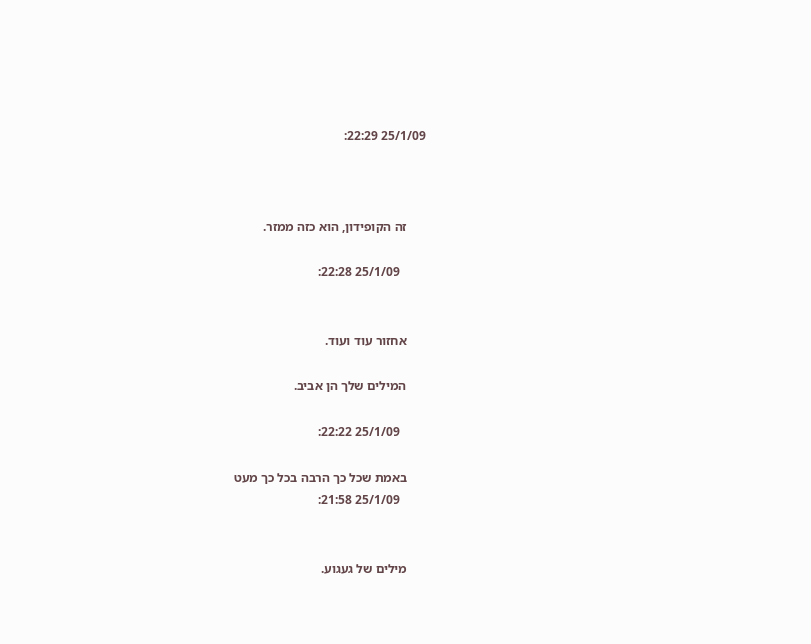25/1/09 22:29:



      זה הקופידון, הוא כזה ממזר.

        25/1/09 22:28:


      אחזור עוד ועוד.

      המילים שלך הן אביב.

        25/1/09 22:22:

      באמת שכל כך הרבה בכל כך מעט
        25/1/09 21:58:


      מילים של געגוע.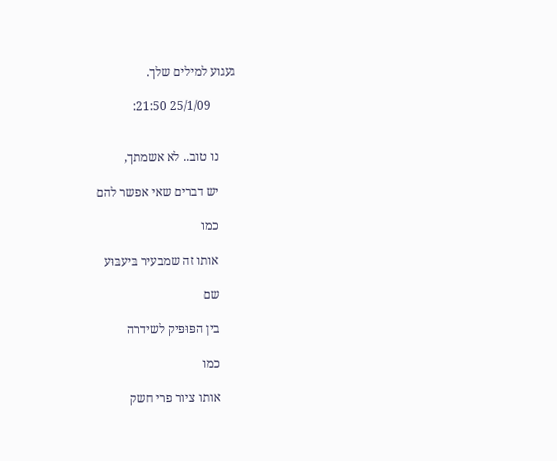געגוע למילים שלך.

        25/1/09 21:50:


      נו טוב.. לא אשמתך,

      יש דברים שאי אפשר להם

      כמו

      אותו זה שמבעיר בּיעבּוּע

      שם

      בין הפּוּפּיק לשידרה

      כמו

      אותו ציור פרי חשק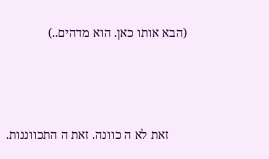(הבא אותו כאן. הוא מדהים..)



      זאת לא ה כוונה. זאת ה התכווננות.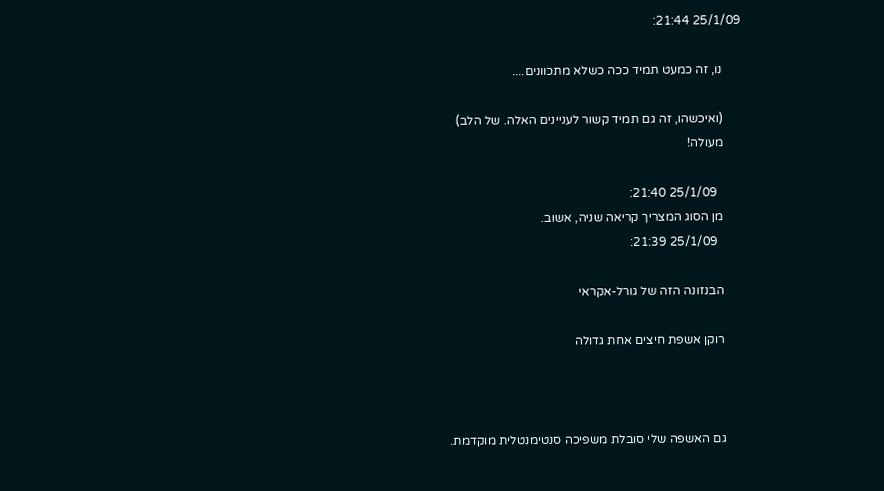25/1/09 21:44:

      נו, זה כמעט תמיד ככה כשלא מתכוונים....

      (ואיכשהו, זה גם תמיד קשור לעניינים האלה. של הלב)
      מעולה!

        25/1/09 21:40:
      מן הסוג המצריך קריאה שניה, אשוב.
        25/1/09 21:39:

      הבנזונה הזה של גורל-אקראי

      רוקן אשפת חיצים אחת גדולה



      גם האשפה שלי סובלת משפיכה סנטימנטלית מוקדמת.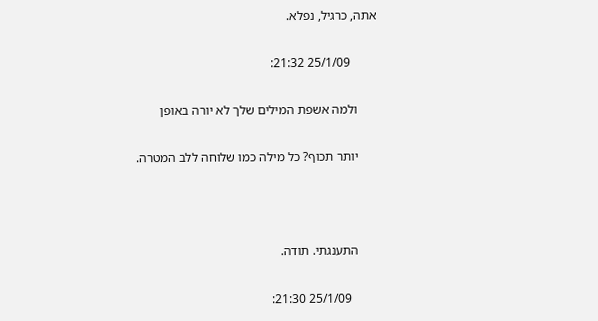אתה, כרגיל, נפלא.

        25/1/09 21:32:

      ולמה אשפת המילים שלך לא יורה באופן

      יותר תכוף? כל מילה כמו שלוחה ללב המטרה.



      התענגתי. תודה.

        25/1/09 21:30: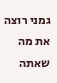גמני רוצה את מה שאתה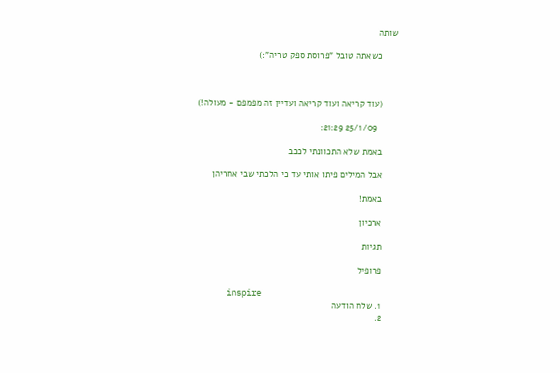שותה

      כשאתה טובל "פרוסת ספק טריה":)



      (עוד קריאה ועוד קריאה ועדיין זה מפמפם - מעולה!)

        25/1/09 21:29:

      באמת שלא התכוונתי לככב

      אבל המילים פיתו אותי עד כי הלכתי שבי אחריהן

      באמת!

      ארכיון

      תגיות

      פרופיל

      inspire
      1. שלח הודעה
      2.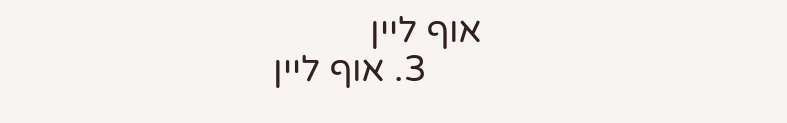אוף ליין
      3. אוף ליין